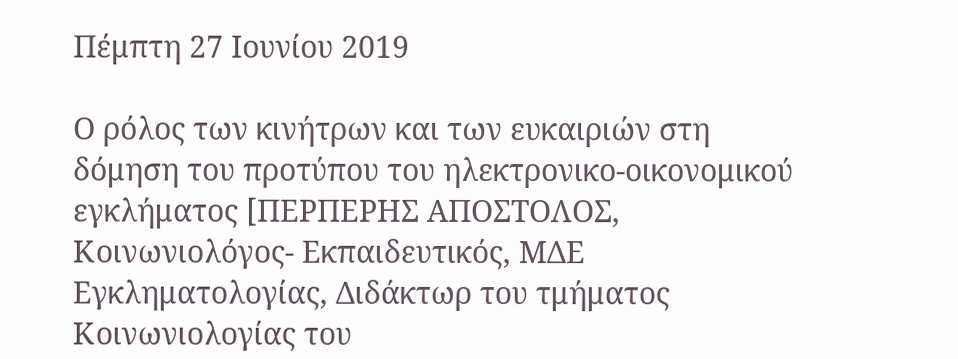Πέμπτη 27 Ιουνίου 2019

Ο ρόλος των κινήτρων και των ευκαιριών στη δόμηση του προτύπου του ηλεκτρονικο-οικονομικού εγκλήματος [ΠΕΡΠΕΡΗΣ ΑΠΟΣΤΟΛΟΣ, Κοινωνιολόγος- Εκπαιδευτικός, ΜΔΕ Εγκληματολογίας, Διδάκτωρ του τμήματος Κοινωνιολογίας του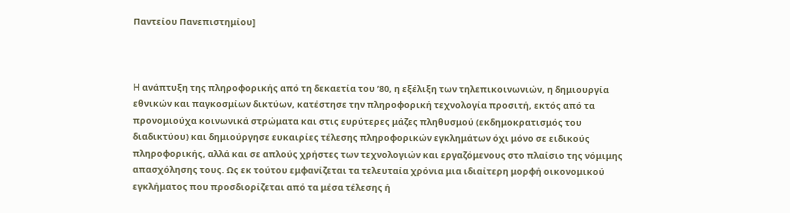Παντείου Πανεπιστημίου]



H ανάπτυξη της πληροφορικής από τη δεκαετία του ’80, η εξέλιξη των τηλεπικοινωνιών, η δημιουργία εθνικών και παγκοσμίων δικτύων, κατέστησε την πληροφορική τεχνολογία προσιτή, εκτός από τα προνομιούχα κοινωνικά στρώματα και στις ευρύτερες μάζες πληθυσμού (εκδημοκρατισμός του διαδικτύου) και δημιούργησε ευκαιρίες τέλεσης πληροφορικών εγκλημάτων όχι μόνο σε ειδικούς πληροφορικής, αλλά και σε απλούς χρήστες των τεχνολογιών και εργαζόμενους στο πλαίσιο της νόμιμης απασχόλησης τους. Ως εκ τούτου εμφανίζεται τα τελευταία χρόνια μια ιδιαίτερη μορφή οικονομικού εγκλήματος που προσδιορίζεται από τα μέσα τέλεσης ή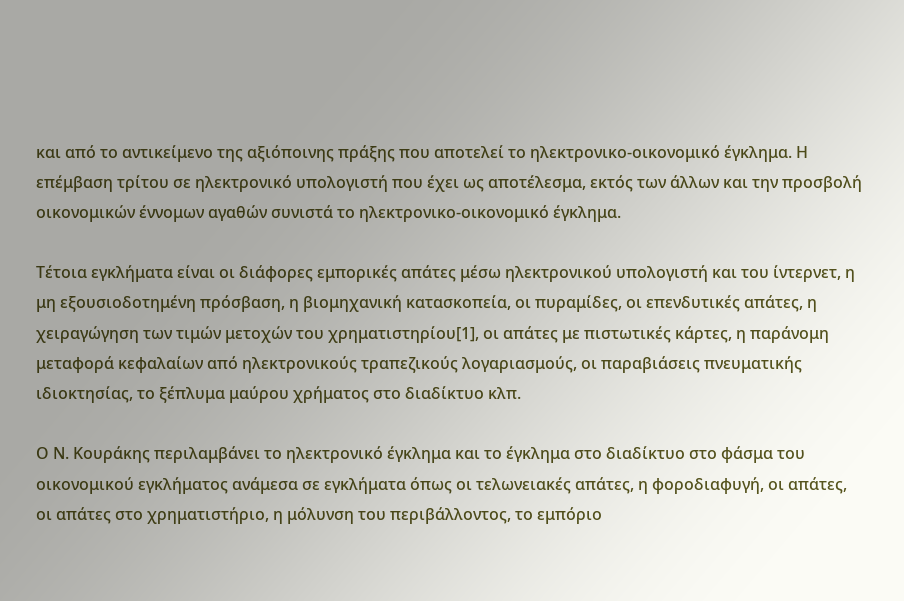και από το αντικείμενο της αξιόποινης πράξης που αποτελεί το ηλεκτρονικο-οικονομικό έγκλημα. Η επέμβαση τρίτου σε ηλεκτρονικό υπολογιστή που έχει ως αποτέλεσμα, εκτός των άλλων και την προσβολή οικονομικών έννομων αγαθών συνιστά το ηλεκτρονικο-οικονομικό έγκλημα.

Τέτοια εγκλήματα είναι οι διάφορες εμπορικές απάτες μέσω ηλεκτρονικού υπολογιστή και του ίντερνετ, η μη εξουσιοδοτημένη πρόσβαση, η βιομηχανική κατασκοπεία, οι πυραμίδες, οι επενδυτικές απάτες, η χειραγώγηση των τιμών μετοχών του χρηματιστηρίου[1], οι απάτες με πιστωτικές κάρτες, η παράνομη μεταφορά κεφαλαίων από ηλεκτρονικούς τραπεζικούς λογαριασμούς, οι παραβιάσεις πνευματικής ιδιοκτησίας, το ξέπλυμα μαύρου χρήματος στο διαδίκτυο κλπ.

Ο Ν. Κουράκης περιλαμβάνει το ηλεκτρονικό έγκλημα και το έγκλημα στο διαδίκτυο στο φάσμα του οικονομικού εγκλήματος ανάμεσα σε εγκλήματα όπως οι τελωνειακές απάτες, η φοροδιαφυγή, οι απάτες, οι απάτες στο χρηματιστήριο, η μόλυνση του περιβάλλοντος, το εμπόριο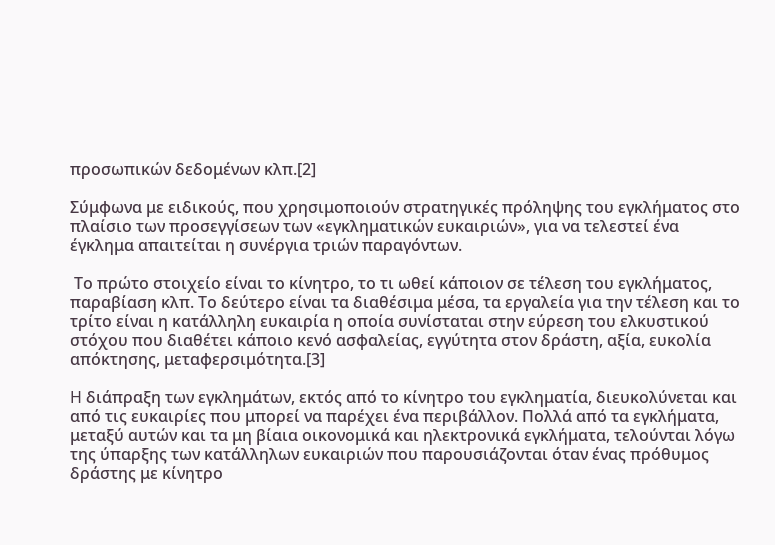προσωπικών δεδομένων κλπ.[2]

Σύμφωνα με ειδικούς, που χρησιμοποιούν στρατηγικές πρόληψης του εγκλήματος στο πλαίσιο των προσεγγίσεων των «εγκληματικών ευκαιριών», για να τελεστεί ένα έγκλημα απαιτείται η συνέργια τριών παραγόντων.

 Το πρώτο στοιχείο είναι το κίνητρο, το τι ωθεί κάποιον σε τέλεση του εγκλήματος, παραβίαση κλπ. Το δεύτερο είναι τα διαθέσιμα μέσα, τα εργαλεία για την τέλεση και το τρίτο είναι η κατάλληλη ευκαιρία η οποία συνίσταται στην εύρεση του ελκυστικού στόχου που διαθέτει κάποιο κενό ασφαλείας, εγγύτητα στον δράστη, αξία, ευκολία απόκτησης, μεταφερσιμότητα.[3]

H διάπραξη των εγκλημάτων, εκτός από το κίνητρο του εγκληματία, διευκολύνεται και από τις ευκαιρίες που μπορεί να παρέχει ένα περιβάλλον. Πολλά από τα εγκλήματα, μεταξύ αυτών και τα μη βίαια οικονομικά και ηλεκτρονικά εγκλήματα, τελούνται λόγω της ύπαρξης των κατάλληλων ευκαιριών που παρουσιάζονται όταν ένας πρόθυμος δράστης με κίνητρο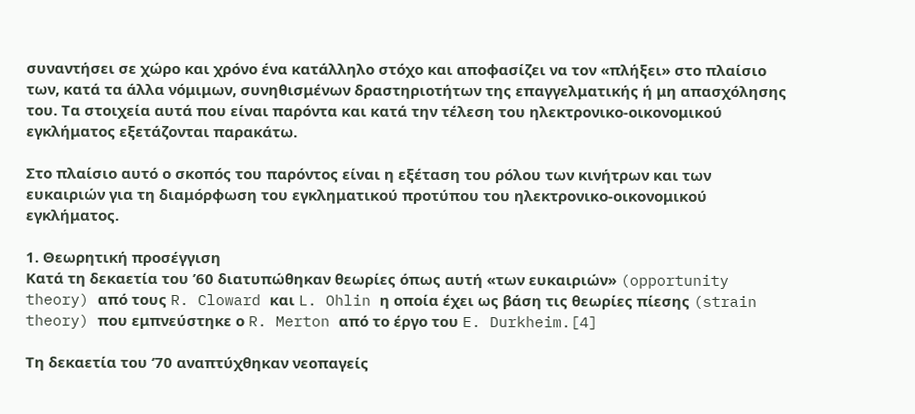συναντήσει σε χώρο και χρόνο ένα κατάλληλο στόχο και αποφασίζει να τον «πλήξει» στο πλαίσιο των, κατά τα άλλα νόμιμων, συνηθισμένων δραστηριοτήτων της επαγγελματικής ή μη απασχόλησης του. Τα στοιχεία αυτά που είναι παρόντα και κατά την τέλεση του ηλεκτρονικο-οικονομικού εγκλήματος εξετάζονται παρακάτω.

Στο πλαίσιο αυτό ο σκοπός του παρόντος είναι η εξέταση του ρόλου των κινήτρων και των ευκαιριών για τη διαμόρφωση του εγκληματικού προτύπου του ηλεκτρονικο-οικονομικού εγκλήματος.

1. Θεωρητική προσέγγιση
Κατά τη δεκαετία του ’60 διατυπώθηκαν θεωρίες όπως αυτή «των ευκαιριών» (opportunity theory) από τους R. Cloward και L. Ohlin η οποία έχει ως βάση τις θεωρίες πίεσης (strain theory) που εμπνεύστηκε ο R. Merton από το έργο του E. Durkheim.[4]

Τη δεκαετία του ‘70 αναπτύχθηκαν νεοπαγείς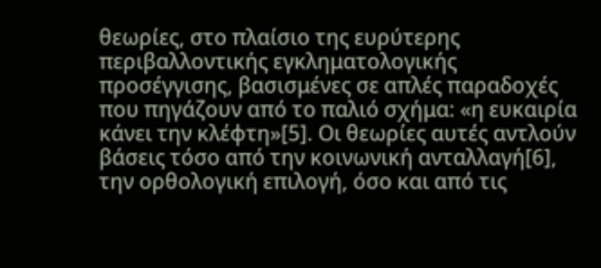θεωρίες, στο πλαίσιο της ευρύτερης περιβαλλοντικής εγκληματολογικής προσέγγισης, βασισμένες σε απλές παραδοχές που πηγάζουν από το παλιό σχήμα: «η ευκαιρία κάνει την κλέφτη»[5]. Οι θεωρίες αυτές αντλούν βάσεις τόσο από την κοινωνική ανταλλαγή[6], την ορθολογική επιλογή, όσο και από τις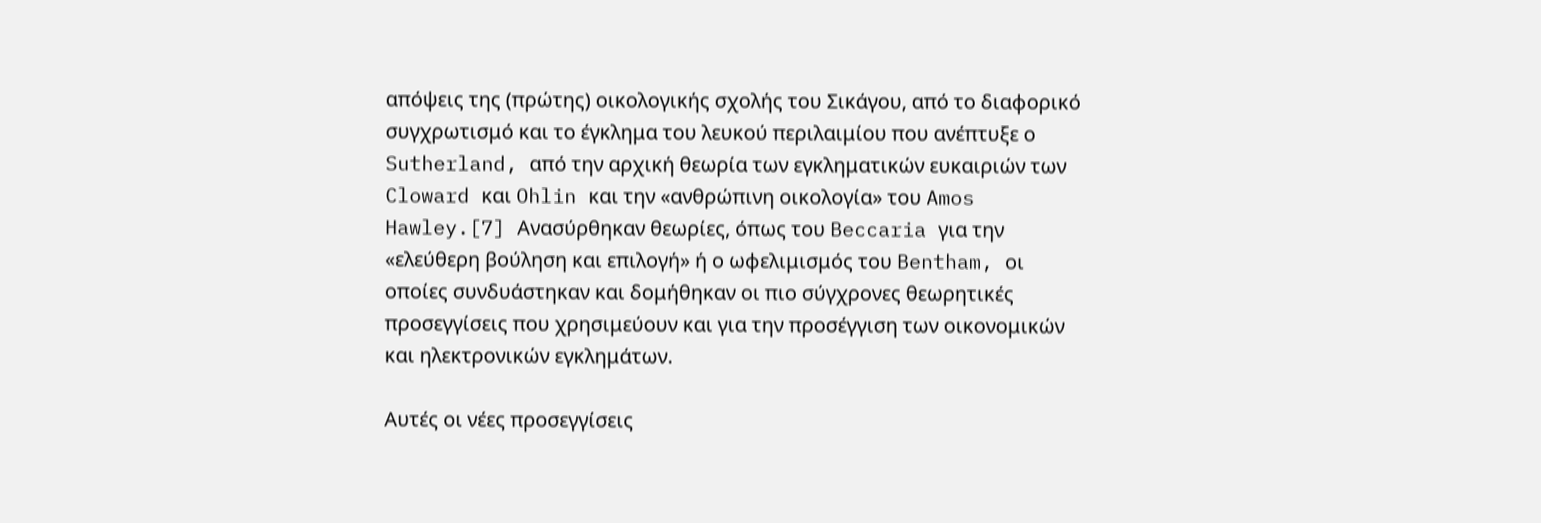απόψεις της (πρώτης) οικολογικής σχολής του Σικάγου, από το διαφορικό συγχρωτισμό και το έγκλημα του λευκού περιλαιμίου που ανέπτυξε ο Sutherland, από την αρχική θεωρία των εγκληματικών ευκαιριών των Cloward και Ohlin και την «ανθρώπινη οικολογία» του Amos Hawley.[7] Ανασύρθηκαν θεωρίες, όπως του Beccaria για την «ελεύθερη βούληση και επιλογή» ή ο ωφελιμισμός του Bentham, οι οποίες συνδυάστηκαν και δομήθηκαν οι πιο σύγχρονες θεωρητικές προσεγγίσεις που χρησιμεύουν και για την προσέγγιση των οικονομικών και ηλεκτρονικών εγκλημάτων.

Αυτές οι νέες προσεγγίσεις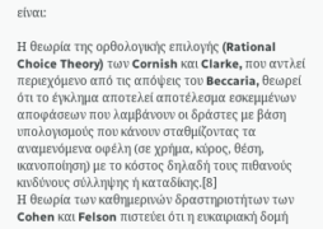είναι:

Η θεωρία της ορθολογικής επιλογής (Rational Choice Theory) των Cornish και Clarke, που αντλεί περιεχόμενο από τις απόψεις του Beccaria, θεωρεί ότι το έγκλημα αποτελεί αποτέλεσμα εσκεμμένων αποφάσεων που λαμβάνουν οι δράστες με βάση υπολογισμούς που κάνουν σταθμίζοντας τα αναμενόμενα οφέλη (σε χρήμα, κύρος, θέση, ικανοποίηση) με το κόστος δηλαδή τους πιθανούς κινδύνους σύλληψης ή καταδίκης.[8]
Η θεωρία των καθημερινών δραστηριοτήτων των Cohen και Felson πιστεύει ότι η ευκαιριακή δομή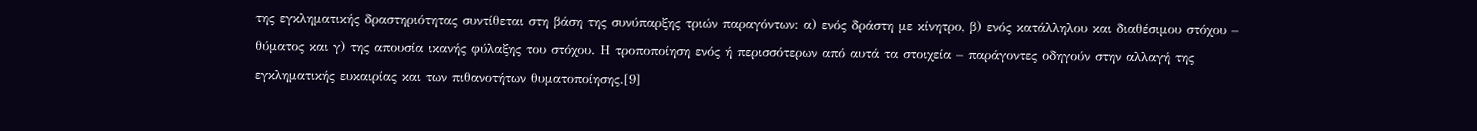της εγκληματικής δραστηριότητας συντίθεται στη βάση της συνύπαρξης τριών παραγόντων: α) ενός δράστη με κίνητρο, β) ενός κατάλληλου και διαθέσιμου στόχου – θύματος και γ) της απουσία ικανής φύλαξης του στόχου. Η τροποποίηση ενός ή περισσότερων από αυτά τα στοιχεία – παράγοντες οδηγούν στην αλλαγή της εγκληματικής ευκαιρίας και των πιθανοτήτων θυματοποίησης.[9]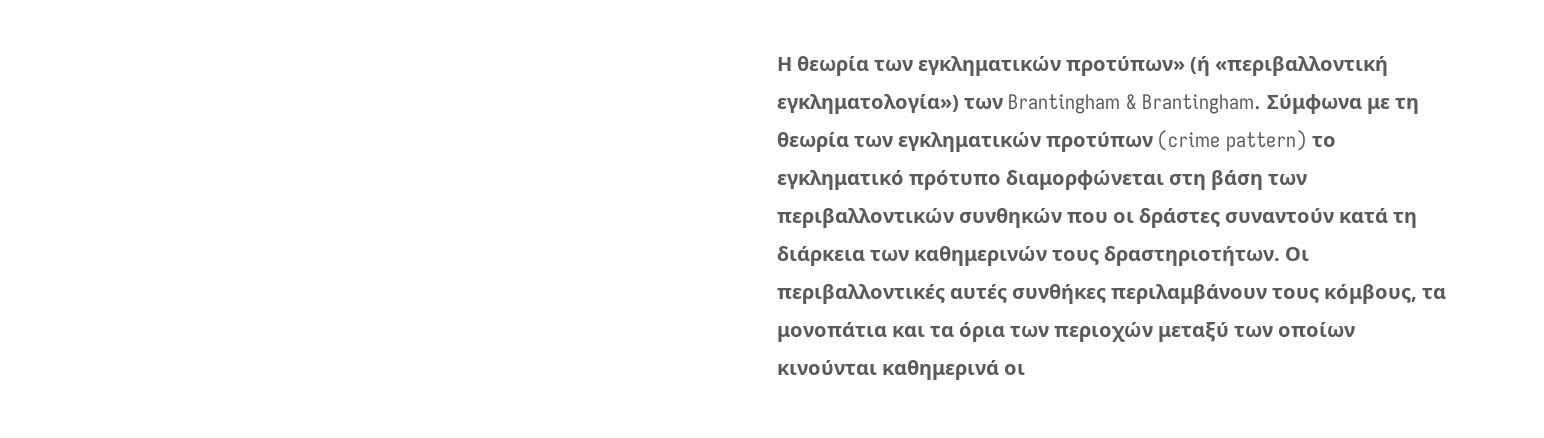Η θεωρία των εγκληματικών προτύπων» (ή «περιβαλλοντική εγκληματολογία») των Brantingham & Brantingham. Σύμφωνα με τη θεωρία των εγκληματικών προτύπων (crime pattern) το εγκληματικό πρότυπο διαμορφώνεται στη βάση των περιβαλλοντικών συνθηκών που οι δράστες συναντούν κατά τη διάρκεια των καθημερινών τους δραστηριοτήτων. Οι περιβαλλοντικές αυτές συνθήκες περιλαμβάνουν τους κόμβους, τα μονοπάτια και τα όρια των περιοχών μεταξύ των οποίων κινούνται καθημερινά οι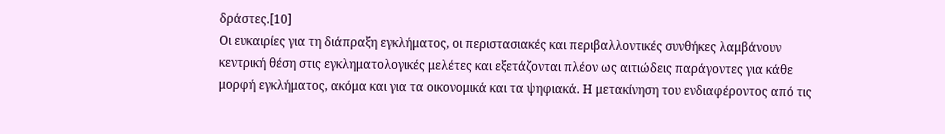δράστες.[10]
Οι ευκαιρίες για τη διάπραξη εγκλήματος, οι περιστασιακές και περιβαλλοντικές συνθήκες λαμβάνουν κεντρική θέση στις εγκληματολογικές μελέτες και εξετάζονται πλέον ως αιτιώδεις παράγοντες για κάθε μορφή εγκλήματος, ακόμα και για τα οικονομικά και τα ψηφιακά. Η μετακίνηση του ενδιαφέροντος από τις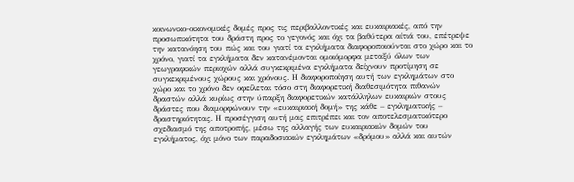κοινωνικο-οικονομικές δομές προς τις περιβαλλοντικές και ευκαιριακές, από την προσωπικότητα του δράστη προς το γεγονός και όχι τα βαθύτερα αίτιά του, επέτρεψε την κατανόηση του πώς και του γιατί τα εγκλήματα διαφοροποιούνται στο χώρο και το χρόνο, γιατί τα εγκλήματα δεν κατανέμονται ομοιόμορφα μεταξύ όλων των γεωγραφικών περιοχών αλλά συγκεκριμένα εγκλήματα δείχνουν προτίμηση σε συγκεκριμένους χώρους και χρόνους. Η διαφοροποίηση αυτή των εγκλημάτων στο χώρο και το χρόνο δεν οφείλεται τόσο στη διαφορετική διαθεσιμότητα πιθανών δραστών αλλά κυρίως στην ύπαρξη διαφορετικών κατάλληλων ευκαιριών στους δράστες που διαμορφώνουν την «ευκαιριακή δομή» της κάθε – εγκληματικής – δραστηριότητας. Η προσέγγιση αυτή μας επιτρέπει και τον αποτελεσματικότερο σχεδιασμό της αποτροπής, μέσω της αλλαγής των ευκαιριακών δομών του εγκλήματος, όχι μόνο των παραδοσιακών εγκλημάτων «δρόμου» αλλά και αυτών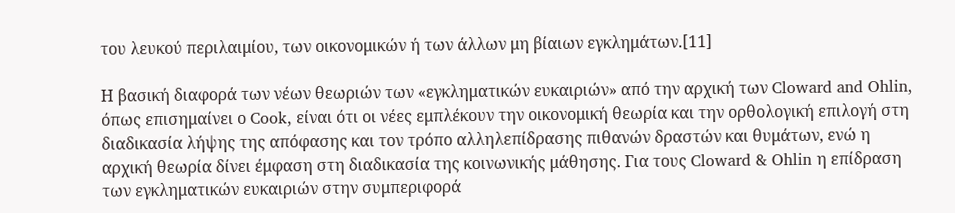του λευκού περιλαιμίου, των οικονομικών ή των άλλων μη βίαιων εγκλημάτων.[11]

Η βασική διαφορά των νέων θεωριών των «εγκληματικών ευκαιριών» από την αρχική των Cloward and Ohlin, όπως επισημαίνει ο Cook, είναι ότι οι νέες εμπλέκουν την οικονομική θεωρία και την ορθολογική επιλογή στη διαδικασία λήψης της απόφασης και τον τρόπο αλληλεπίδρασης πιθανών δραστών και θυμάτων, ενώ η αρχική θεωρία δίνει έμφαση στη διαδικασία της κοινωνικής μάθησης. Για τους Cloward & Ohlin η επίδραση των εγκληματικών ευκαιριών στην συμπεριφορά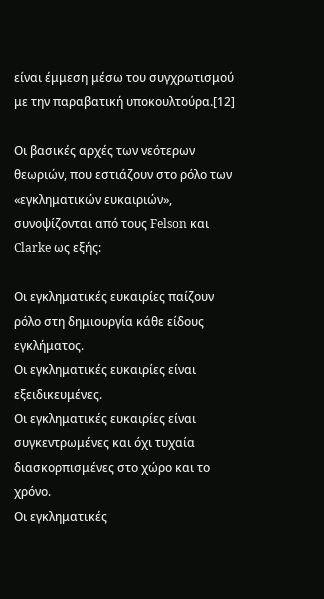είναι έμμεση μέσω του συγχρωτισμού με την παραβατική υποκουλτούρα.[12]

Οι βασικές αρχές των νεότερων θεωριών, που εστιάζουν στο ρόλο των «εγκληματικών ευκαιριών», συνοψίζονται από τους Felson και Clarke ως εξής:

Οι εγκληματικές ευκαιρίες παίζουν ρόλο στη δημιουργία κάθε είδους εγκλήματος.
Οι εγκληματικές ευκαιρίες είναι εξειδικευμένες.
Οι εγκληματικές ευκαιρίες είναι συγκεντρωμένες και όχι τυχαία διασκορπισμένες στο χώρο και το χρόνο.
Οι εγκληματικές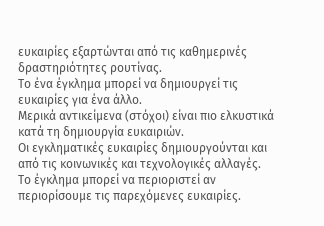ευκαιρίες εξαρτώνται από τις καθημερινές δραστηριότητες ρουτίνας.
Το ένα έγκλημα μπορεί να δημιουργεί τις ευκαιρίες για ένα άλλο.
Μερικά αντικείμενα (στόχοι) είναι πιο ελκυστικά κατά τη δημιουργία ευκαιριών.
Οι εγκληματικές ευκαιρίες δημιουργούνται και από τις κοινωνικές και τεχνολογικές αλλαγές.
Το έγκλημα μπορεί να περιοριστεί αν περιορίσουμε τις παρεχόμενες ευκαιρίες.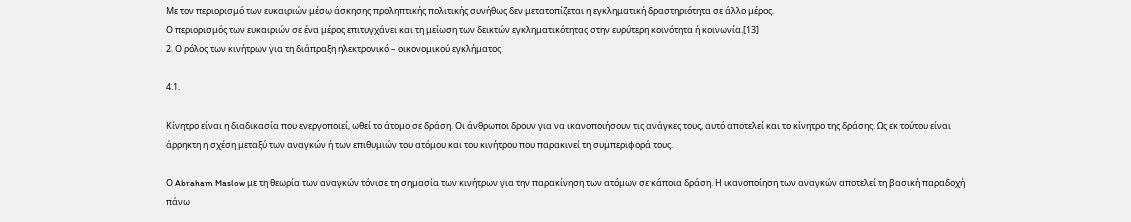Με τον περιορισμό των ευκαιριών μέσω άσκησης προληπτικής πολιτικής συνήθως δεν μετατοπίζεται η εγκληματική δραστηριότητα σε άλλο μέρος.
Ο περιορισμός των ευκαιριών σε ένα μέρος επιτυγχάνει και τη μείωση των δεικτών εγκληματικότητας στην ευρύτερη κοινότητα ή κοινωνία.[13]
2. Ο ρόλος των κινήτρων για τη διάπραξη ηλεκτρονικό – οικονομικού εγκλήματος

4.1.

Κίνητρο είναι η διαδικασία που ενεργοποιεί, ωθεί το άτομο σε δράση. Οι άνθρωποι δρουν για να ικανοποιήσουν τις ανάγκες τους, αυτό αποτελεί και το κίνητρο της δράσης. Ως εκ τούτου είναι άρρηκτη η σχέση μεταξύ των αναγκών ή των επιθυμιών του ατόμου και του κινήτρου που παρακινεί τη συμπεριφορά τους.

Ο Abraham Maslow με τη θεωρία των αναγκών τόνισε τη σημασία των κινήτρων για την παρακίνηση των ατόμων σε κάποια δράση. Η ικανοποίηση των αναγκών αποτελεί τη βασική παραδοχή πάνω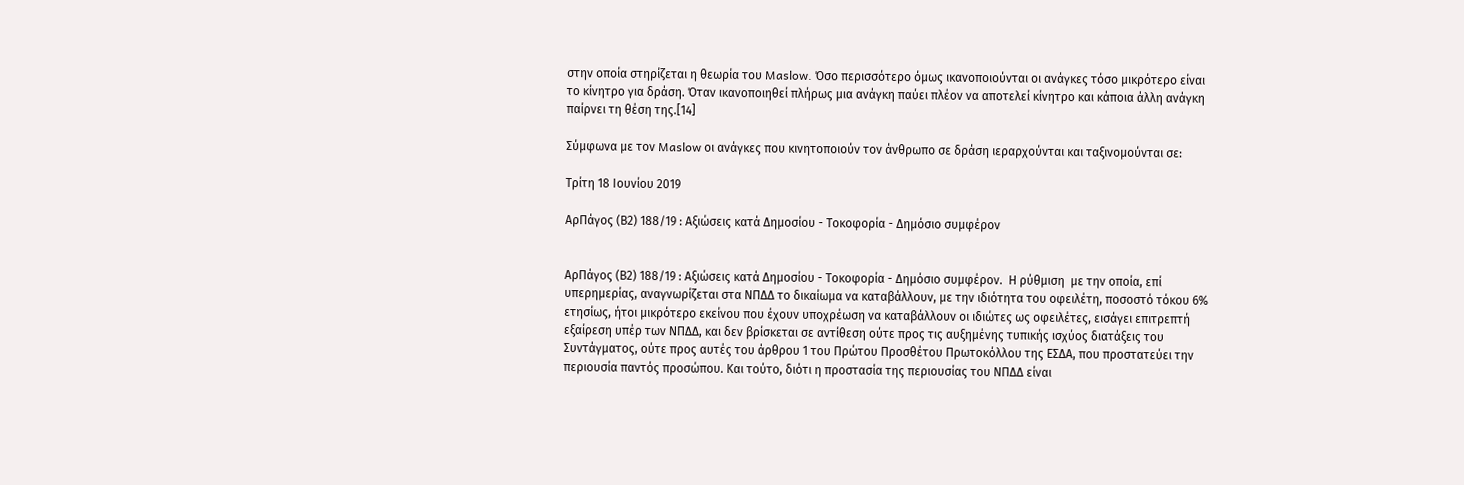στην οποία στηρίζεται η θεωρία του Maslow. Όσο περισσότερο όμως ικανοποιούνται οι ανάγκες τόσο μικρότερο είναι το κίνητρο για δράση. Όταν ικανοποιηθεί πλήρως μια ανάγκη παύει πλέον να αποτελεί κίνητρο και κάποια άλλη ανάγκη παίρνει τη θέση της.[14]

Σύμφωνα με τον Maslow οι ανάγκες που κινητοποιούν τον άνθρωπο σε δράση ιεραρχούνται και ταξινομούνται σε:

Τρίτη 18 Ιουνίου 2019

ΑρΠάγος (Β2) 188/19 : Αξιώσεις κατά Δημοσίου - Τοκοφορία - Δημόσιο συμφέρον


ΑρΠάγος (Β2) 188/19 : Αξιώσεις κατά Δημοσίου - Τοκοφορία - Δημόσιο συμφέρον.  Η ρύθμιση  με την οποία, επί υπερημερίας, αναγνωρίζεται στα ΝΠΔΔ το δικαίωμα να καταβάλλουν, με την ιδιότητα του οφειλέτη, ποσοστό τόκου 6% ετησίως, ήτοι μικρότερο εκείνου που έχουν υποχρέωση να καταβάλλουν οι ιδιώτες ως οφειλέτες, εισάγει επιτρεπτή εξαίρεση υπέρ των ΝΠΔΔ, και δεν βρίσκεται σε αντίθεση ούτε προς τις αυξημένης τυπικής ισχύος διατάξεις του Συντάγματος, ούτε προς αυτές του άρθρου 1 του Πρώτου Προσθέτου Πρωτοκόλλου της ΕΣΔΑ, που προστατεύει την περιουσία παντός προσώπου. Και τούτο, διότι η προστασία της περιουσίας του ΝΠΔΔ είναι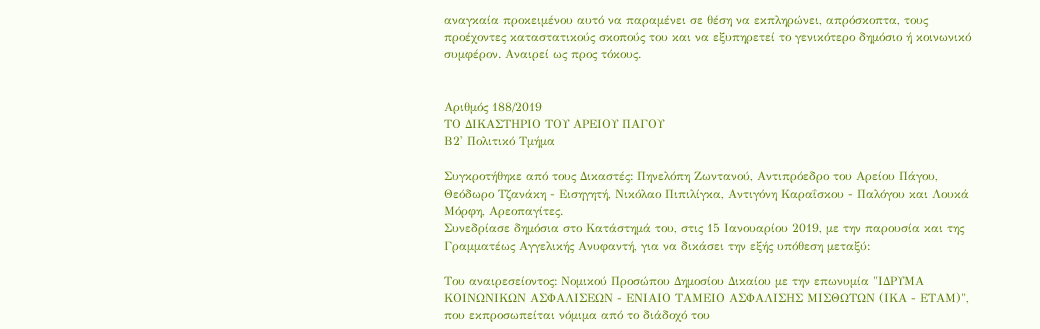αναγκαία προκειμένου αυτό να παραμένει σε θέση να εκπληρώνει, απρόσκοπτα, τους προέχοντες καταστατικούς σκοπούς του και να εξυπηρετεί το γενικότερο δημόσιο ή κοινωνικό συμφέρον. Αναιρεί ως προς τόκους.


Αριθμός 188/2019
ΤΟ ΔΙΚΑΣΤΗΡΙΟ ΤΟΥ ΑΡΕΙΟΥ ΠΑΓΟΥ
Β2' Πολιτικό Τμήμα

Συγκροτήθηκε από τους Δικαστές: Πηνελόπη Ζωντανού, Αντιπρόεδρο του Αρείου Πάγου, Θεόδωρο Τζανάκη - Εισηγητή, Νικόλαο Πιπιλίγκα, Αντιγόνη Καραΐσκου - Παλόγου και Λουκά Μόρφη, Αρεοπαγίτες.
Συνεδρίασε δημόσια στο Κατάστημά του, στις 15 Ιανουαρίου 2019, με την παρουσία και της Γραμματέως Αγγελικής Ανυφαντή, για να δικάσει την εξής υπόθεση μεταξύ:

Του αναιρεσείοντος: Νομικού Προσώπου Δημοσίου Δικαίου με την επωνυμία "ΙΔΡΥΜΑ ΚΟΙΝΩΝΙΚΩΝ ΑΣΦΑΛΙΣΕΩΝ - ΕΝΙΑΙΟ ΤΑΜΕΙΟ ΑΣΦΑΛΙΣΗΣ ΜΙΣΘΩΤΩΝ (ΙΚΑ - ΕΤΑΜ)", που εκπροσωπείται νόμιμα από το διάδοχό του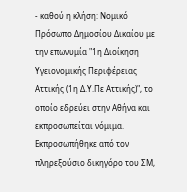- καθού η κλήση: Νομικό Πρόσωπο Δημοσίου Δικαίου με την επωνυμία "1η Διοίκηση Υγειονομικής Περιφέρειας Αττικής (1η Δ.Υ.Πε Αττικής)", το οποίο εδρεύει στην Αθήνα και εκπροσωπείται νόμιμα. Εκπροσωπήθηκε από τον πληρεξούσιο δικηγόρο του ΣΜ,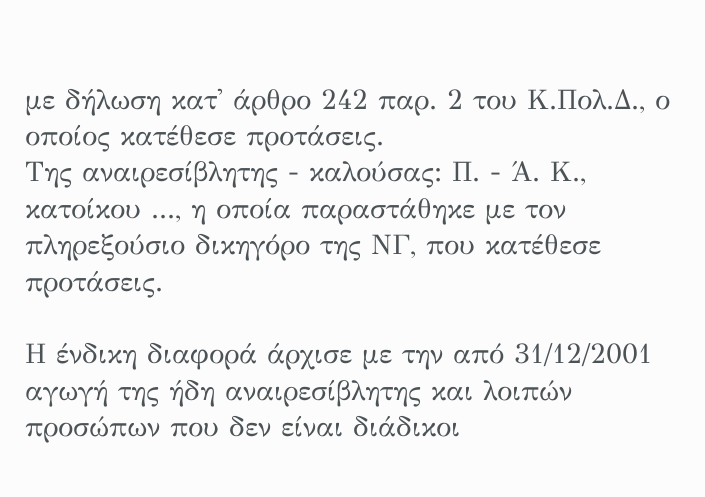με δήλωση κατ' άρθρο 242 παρ. 2 του Κ.Πολ.Δ., ο οποίος κατέθεσε προτάσεις.
Της αναιρεσίβλητης - καλούσας: Π. - Ά. Κ., κατοίκου ..., η οποία παραστάθηκε με τον πληρεξούσιο δικηγόρο της ΝΓ, που κατέθεσε προτάσεις.

Η ένδικη διαφορά άρχισε με την από 31/12/2001 αγωγή της ήδη αναιρεσίβλητης και λοιπών προσώπων που δεν είναι διάδικοι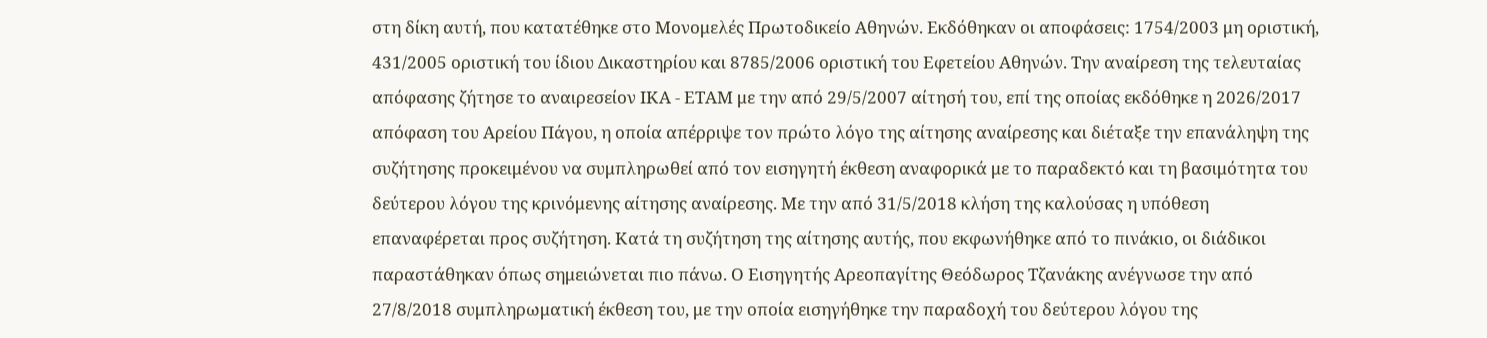στη δίκη αυτή, που κατατέθηκε στο Μονομελές Πρωτοδικείο Αθηνών. Εκδόθηκαν οι αποφάσεις: 1754/2003 μη οριστική, 431/2005 οριστική του ίδιου Δικαστηρίου και 8785/2006 οριστική του Εφετείου Αθηνών. Την αναίρεση της τελευταίας απόφασης ζήτησε το αναιρεσείον ΙΚΑ - ΕΤΑΜ με την από 29/5/2007 αίτησή του, επί της οποίας εκδόθηκε η 2026/2017 απόφαση του Αρείου Πάγου, η οποία απέρριψε τον πρώτο λόγο της αίτησης αναίρεσης και διέταξε την επανάληψη της συζήτησης προκειμένου να συμπληρωθεί από τον εισηγητή έκθεση αναφορικά με το παραδεκτό και τη βασιμότητα του δεύτερου λόγου της κρινόμενης αίτησης αναίρεσης. Με την από 31/5/2018 κλήση της καλούσας η υπόθεση επαναφέρεται προς συζήτηση. Κατά τη συζήτηση της αίτησης αυτής, που εκφωνήθηκε από το πινάκιο, οι διάδικοι παραστάθηκαν όπως σημειώνεται πιο πάνω. Ο Εισηγητής Αρεοπαγίτης Θεόδωρος Τζανάκης ανέγνωσε την από 27/8/2018 συμπληρωματική έκθεση του, με την οποία εισηγήθηκε την παραδοχή του δεύτερου λόγου της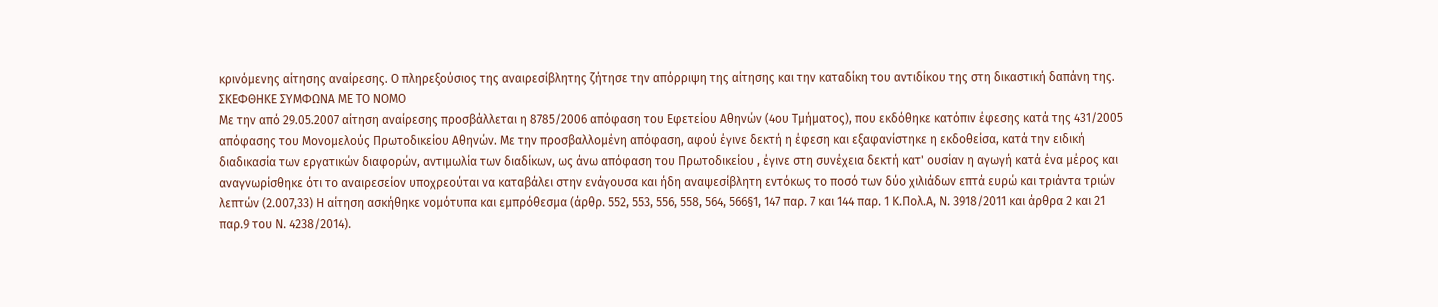κρινόμενης αίτησης αναίρεσης. Ο πληρεξούσιος της αναιρεσίβλητης ζήτησε την απόρριψη της αίτησης και την καταδίκη του αντιδίκου της στη δικαστική δαπάνη της.
ΣΚΕΦΘΗΚΕ ΣΥΜΦΩΝΑ ΜΕ ΤΟ ΝΟΜΟ
Με την από 29.05.2007 αίτηση αναίρεσης προσβάλλεται η 8785/2006 απόφαση του Εφετείου Αθηνών (4ου Τμήματος), που εκδόθηκε κατόπιν έφεσης κατά της 431/2005 απόφασης του Μονομελούς Πρωτοδικείου Αθηνών. Με την προσβαλλομένη απόφαση, αφού έγινε δεκτή η έφεση και εξαφανίστηκε η εκδοθείσα, κατά την ειδική διαδικασία των εργατικών διαφορών, αντιμωλία των διαδίκων, ως άνω απόφαση του Πρωτοδικείου , έγινε στη συνέχεια δεκτή κατ' ουσίαν η αγωγή κατά ένα μέρος και αναγνωρίσθηκε ότι το αναιρεσείον υποχρεούται να καταβάλει στην ενάγουσα και ήδη αναψεσίβλητη εντόκως το ποσό των δύο χιλιάδων επτά ευρώ και τριάντα τριών λεπτών (2.007,33) Η αίτηση ασκήθηκε νομότυπα και εμπρόθεσμα (άρθρ. 552, 553, 556, 558, 564, 566§1, 147 παρ. 7 και 144 παρ. 1 Κ.Πολ.Α, Ν. 3918/2011 και άρθρα 2 και 21 παρ.9 του Ν. 4238/2014).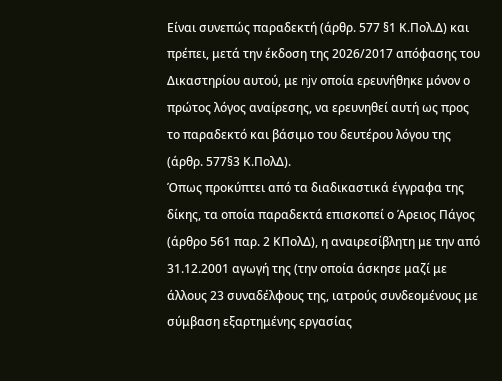Είναι συνεπώς παραδεκτή (άρθρ. 577 §1 Κ.Πολ.Δ) και πρέπει, μετά την έκδοση της 2026/2017 απόφασης του Δικαστηρίου αυτού, με njv οποία ερευνήθηκε μόνον ο πρώτος λόγος αναίρεσης, να ερευνηθεί αυτή ως προς το παραδεκτό και βάσιμο του δευτέρου λόγου της (άρθρ. 577§3 Κ.ΠολΔ).
Όπως προκύπτει από τα διαδικαστικά έγγραφα της δίκης, τα οποία παραδεκτά επισκοπεί ο Άρειος Πάγος (άρθρο 561 παρ. 2 ΚΠολΔ), η αναιρεσίβλητη με την από 31.12.2001 αγωγή της (την οποία άσκησε μαζί με άλλους 23 συναδέλφους της, ιατρούς συνδεομένους με σύμβαση εξαρτημένης εργασίας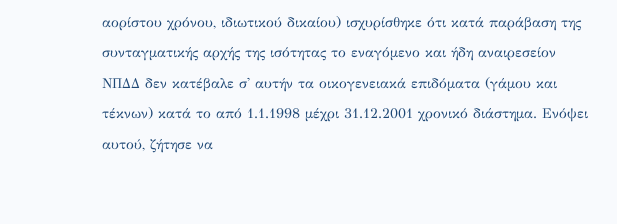αορίστου χρόνου, ιδιωτικού δικαίου) ισχυρίσθηκε ότι κατά παράβαση της συνταγματικής αρχής της ισότητας το εναγόμενο και ήδη αναιρεσείον ΝΠΔΔ δεν κατέβαλε σ' αυτήν τα οικογενειακά επιδόματα (γάμου και τέκνων) κατά το από 1.1.1998 μέχρι 31.12.2001 χρονικό διάστημα. Ενόψει αυτού, ζήτησε να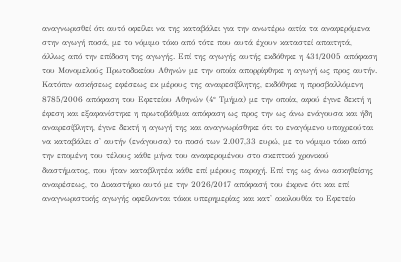αναγνωρισθεί ότι αυτό οφείλει να της καταβάλει για την ανωτέρω αιτία τα αναφερόμενα στην αγωγή ποσά, με το νόμιμο τόκο από τότε που αυτά έχουν καταστεί απαιτητά, άλλως από την επίδοση της αγωγής. Επί της αγωγής αυτής εκδόθηκε η 431/2005 απόφαση του Μονομελούς Πρωτοδικείου Αθηνών με την οποία απορρίφθηκε η αγωγή ως προς αυτήν. Κατόπιν ασκήσεως εφέσεως εκ μέρους της αναιρεσίβλητης, εκδόθηκε η προσβαλλόμενη 8785/2006 απόφαση του Εφετείου Αθηνών (4° Τμήμα) με την οποία, αφού έγινε δεκτή η έφεση και εξαφανίστηκε η πρωτοβάθμια απόφαση ως προς την ως άνω ενάγουσα και ήδη αναιρεσίβλητη, έγινε δεκτή η αγωγή της και αναγνωρίσθηκε ότι το εναγόμενο υποχρεούται να καταβάλει σ' αυτήν (ενάγουσα) το ποσό των 2.007,33 ευρώ, με το νόμιμο τόκο από την επομένη του τέλους κάθε μήνα του αναφερομένου στο σκεπτικό χρονικού διαστήματος, που ήταν καταβλητέα κάθε επί μέρους παροχή. Επί της ως άνω ασκηθείσης αναιρέσεως, το Δικαστήριο αυτό με την 2026/2017 απόφασή του έκρινε ότι και επί αναγνωριστικής αγωγής οφείλονται τόκοι υπερημερίας και κατ' ακολουθία το Εφετείο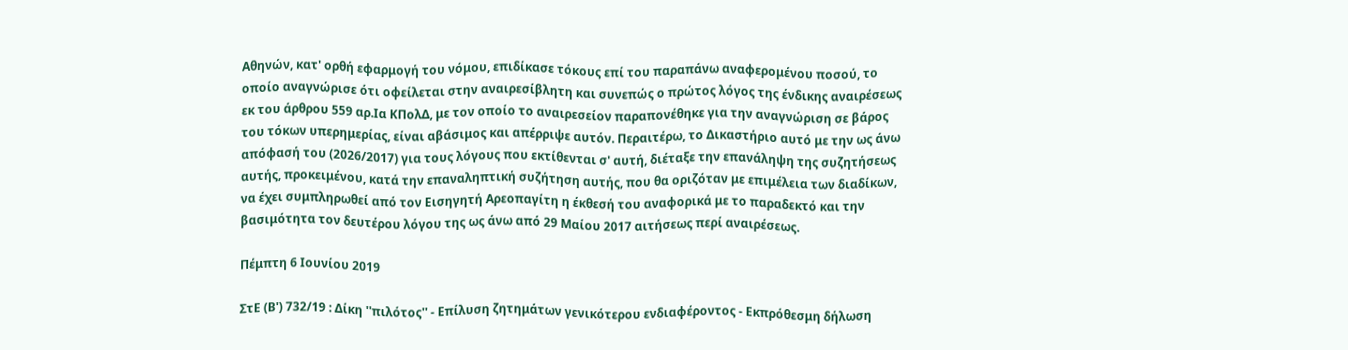Αθηνών, κατ' ορθή εφαρμογή του νόμου, επιδίκασε τόκους επί του παραπάνω αναφερομένου ποσού, το οποίο αναγνώρισε ότι οφείλεται στην αναιρεσίβλητη και συνεπώς ο πρώτος λόγος της ένδικης αναιρέσεως εκ του άρθρου 559 αρ.Ια ΚΠολΔ, με τον οποίο το αναιρεσείον παραπονέθηκε για την αναγνώριση σε βάρος του τόκων υπερημερίας, είναι αβάσιμος και απέρριψε αυτόν. Περαιτέρω, το Δικαστήριο αυτό με την ως άνω απόφασή του (2026/2017) για τους λόγους που εκτίθενται σ' αυτή, διέταξε την επανάληψη της συζητήσεως αυτής, προκειμένου, κατά την επαναληπτική συζήτηση αυτής, που θα οριζόταν με επιμέλεια των διαδίκων, να έχει συμπληρωθεί από τον Εισηγητή Αρεοπαγίτη η έκθεσή του αναφορικά με το παραδεκτό και την βασιμότητα τον δευτέρου λόγου της ως άνω από 29 Μαίου 2017 αιτήσεως περί αναιρέσεως.

Πέμπτη 6 Ιουνίου 2019

ΣτΕ (Β') 732/19 : Δίκη ''πιλότος'' - Επίλυση ζητημάτων γενικότερου ενδιαφέροντος - Εκπρόθεσμη δήλωση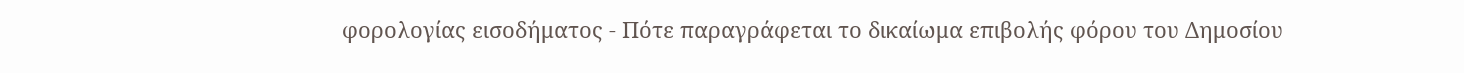φορολογίας εισοδήματος - Πότε παραγράφεται το δικαίωμα επιβολής φόρου του Δημοσίου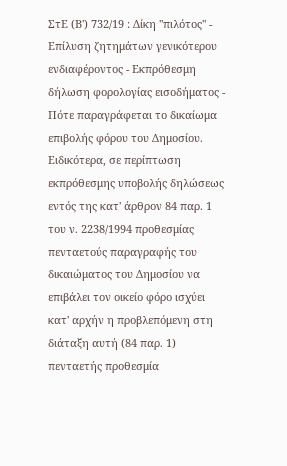ΣτΕ (Β') 732/19 : Δίκη ''πιλότος'' - Επίλυση ζητημάτων γενικότερου ενδιαφέροντος - Εκπρόθεσμη δήλωση φορολογίας εισοδήματος - Πότε παραγράφεται το δικαίωμα επιβολής φόρου του Δημοσίου. Ειδικότερα, σε περίπτωση εκπρόθεσμης υποβολής δηλώσεως εντός της κατ' άρθρον 84 παρ. 1 του ν. 2238/1994 προθεσμίας πενταετούς παραγραφής του δικαιώματος του Δημοσίου να επιβάλει τον οικείο φόρο ισχύει κατ' αρχήν η προβλεπόμενη στη διάταξη αυτή (84 παρ. 1) πενταετής προθεσμία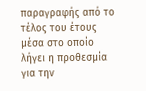παραγραφής από το τέλος του έτους μέσα στο οποίο λήγει η προθεσμία για την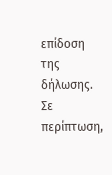επίδοση της δήλωσης. Σε περίπτωση,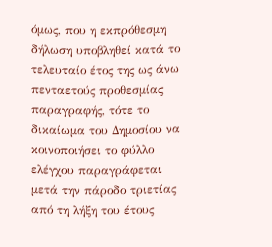όμως, που η εκπρόθεσμη δήλωση υποβληθεί κατά το τελευταίο έτος της ως άνω πενταετούς προθεσμίας παραγραφής, τότε το δικαίωμα του Δημοσίου να κοινοποιήσει το φύλλο ελέγχου παραγράφεται μετά την πάροδο τριετίας από τη λήξη του έτους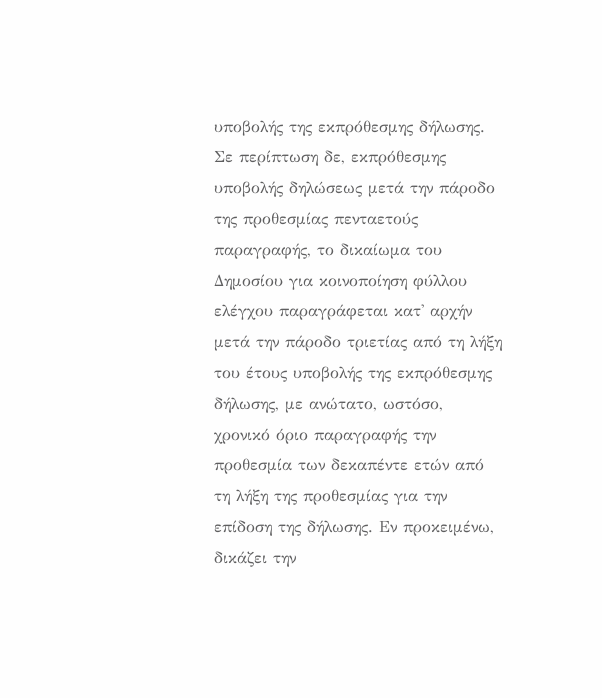υποβολής της εκπρόθεσμης δήλωσης.  Σε περίπτωση δε, εκπρόθεσμης υποβολής δηλώσεως μετά την πάροδο της προθεσμίας πενταετούς παραγραφής, το δικαίωμα του Δημοσίου για κοινοποίηση φύλλου ελέγχου παραγράφεται κατ' αρχήν μετά την πάροδο τριετίας από τη λήξη του έτους υποβολής της εκπρόθεσμης δήλωσης, με ανώτατο, ωστόσο, χρονικό όριο παραγραφής την προθεσμία των δεκαπέντε ετών από τη λήξη της προθεσμίας για την επίδοση της δήλωσης. Εν προκειμένω, δικάζει την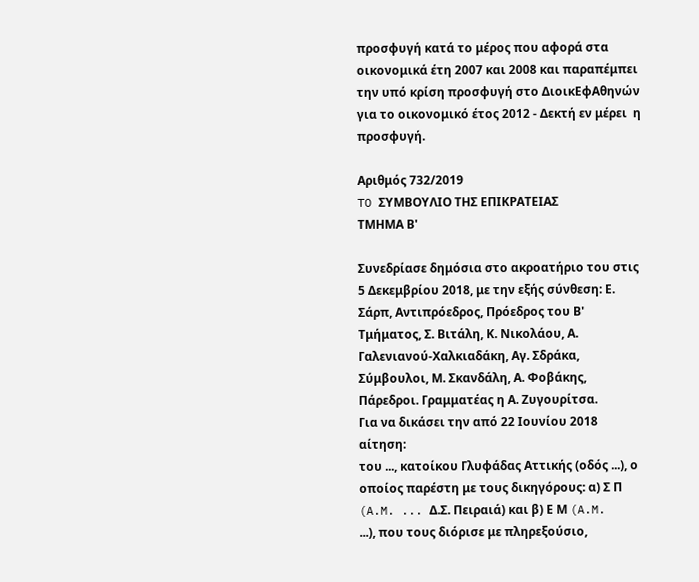προσφυγή κατά το μέρος που αφορά στα οικονομικά έτη 2007 και 2008 και παραπέμπει την υπό κρίση προσφυγή στο ΔιοικΕφΑθηνών για το οικονομικό έτος 2012 - Δεκτή εν μέρει  η προσφυγή.

Αριθμός 732/2019
TO ΣΥΜΒΟΥΛΙΟ ΤΗΣ ΕΠΙΚΡΑΤΕΙΑΣ
ΤΜΗΜΑ Β'

Συνεδρίασε δημόσια στο ακροατήριο του στις 5 Δεκεμβρίου 2018, με την εξής σύνθεση: Ε. Σάρπ, Αντιπρόεδρος, Πρόεδρος του Β' Τμήματος, Σ. Βιτάλη, Κ. Νικολάου, Α. Γαλενιανού-Χαλκιαδάκη, Αγ. Σδράκα, Σύμβουλοι, Μ. Σκανδάλη, Α. Φοβάκης, Πάρεδροι. Γραμματέας η Α. Ζυγουρίτσα.
Για να δικάσει την από 22 Ιουνίου 2018 αίτηση:
του ..., κατοίκου Γλυφάδας Αττικής (οδός ...), ο οποίος παρέστη με τους δικηγόρους: α) Σ Π (A.M. ... Δ.Σ. Πειραιά) και β) Ε Μ (A.M. ...), που τους διόρισε με πληρεξούσιο,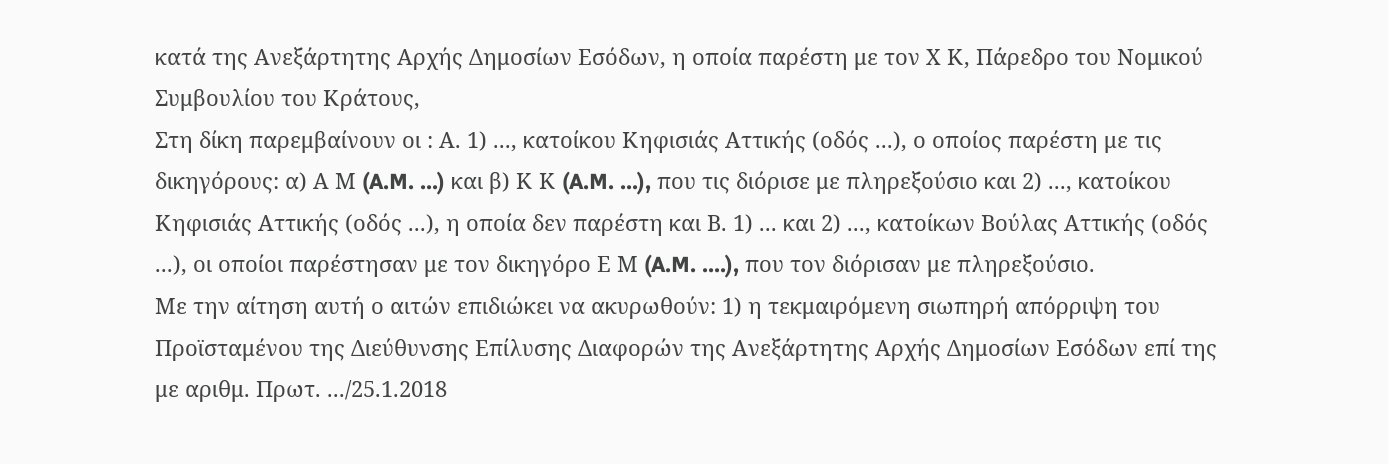κατά της Ανεξάρτητης Αρχής Δημοσίων Εσόδων, η οποία παρέστη με τον Χ Κ, Πάρεδρο του Νομικού Συμβουλίου του Κράτους,
Στη δίκη παρεμβαίνουν οι : Α. 1) ..., κατοίκου Κηφισιάς Αττικής (οδός ...), ο οποίος παρέστη με τις δικηγόρους: α) Α Μ (A.M. ...) και β) Κ Κ (A.M. ...), που τις διόρισε με πληρεξούσιο και 2) ..., κατοίκου Κηφισιάς Αττικής (οδός ...), η οποία δεν παρέστη και Β. 1) ... και 2) ..., κατοίκων Βούλας Αττικής (οδός ...), οι οποίοι παρέστησαν με τον δικηγόρο Ε Μ (A.M. ....), που τον διόρισαν με πληρεξούσιο.
Με την αίτηση αυτή ο αιτών επιδιώκει να ακυρωθούν: 1) η τεκμαιρόμενη σιωπηρή απόρριψη του Προϊσταμένου της Διεύθυνσης Επίλυσης Διαφορών της Ανεξάρτητης Αρχής Δημοσίων Εσόδων επί της με αριθμ. Πρωτ. .../25.1.2018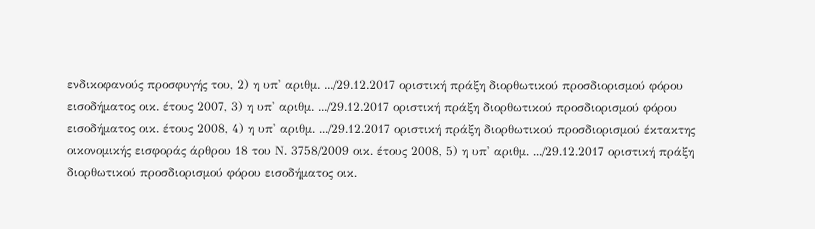ενδικοφανούς προσφυγής του, 2) η υπ' αριθμ. .../29.12.2017 οριστική πράξη διορθωτικού προσδιορισμού φόρου εισοδήματος οικ. έτους 2007, 3) η υπ' αριθμ. .../29.12.2017 οριστική πράξη διορθωτικού προσδιορισμού φόρου εισοδήματος οικ. έτους 2008, 4) η υπ' αριθμ. .../29.12.2017 οριστική πράξη διορθωτικού προσδιορισμού έκτακτης οικονομικής εισφοράς άρθρου 18 του Ν. 3758/2009 οικ. έτους 2008, 5) η υπ' αριθμ. .../29.12.2017 οριστική πράξη διορθωτικού προσδιορισμού φόρου εισοδήματος οικ.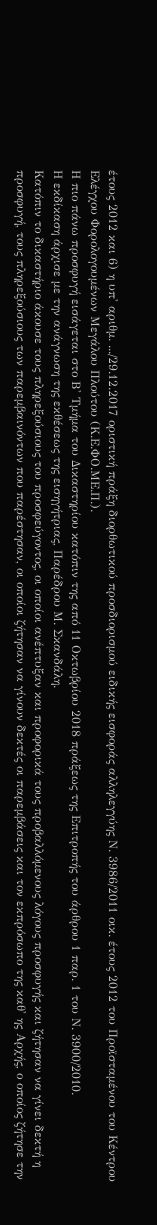έτους 2012 και 6) η υπ' αριθμ. .../29.12.2017 οριστική πράξη διορθωτικού προσδιορισμού ειδικής εισφοράς αλληλεγγύης Ν. 3986/2011 οικ. έτους 2012 του Προϊσταμένου του Κέντρου Ελέγχου Φορολογουμένων Μεγάλου Πλούτου (Κ.Ε.ΦΟ.ΜΕ.Π.).
Η πιο πάνω προσφυγή εισάγεται στο Β' Τμήμα του Δικαστηρίου κατόπιν της από 11 Οκτωβρίου 2018 πράξεως της Επιτροπής του άρθρου 1 παρ. 1 του Ν. 3900/2010.
Η εκδίκαση άρχισε με την ανάγνωση της εκθέσεως της εισηγήτριας, Παρέδρου Μ. Σκανδάλη.
Κατόπιν το δικαστήριο άκουσε τους πληρεξούσιους του προσφεύγοντος, οι οποίοι ανέπτυξαν και προφορικά τους προβαλλόμενους λόγους προσφυγής και ζήτησαν να γίνει δεκτή η προσφυγή, τους πληρεξούσιους των παρεμβαινόντων που παρέστησαν, οι οποίοι ζήτησαν να γίνουν δεκτές οι παρεμβάσεις και τον εκπρόσωπο της καθ' ης Αρχής, ο οποίος ζήτησε την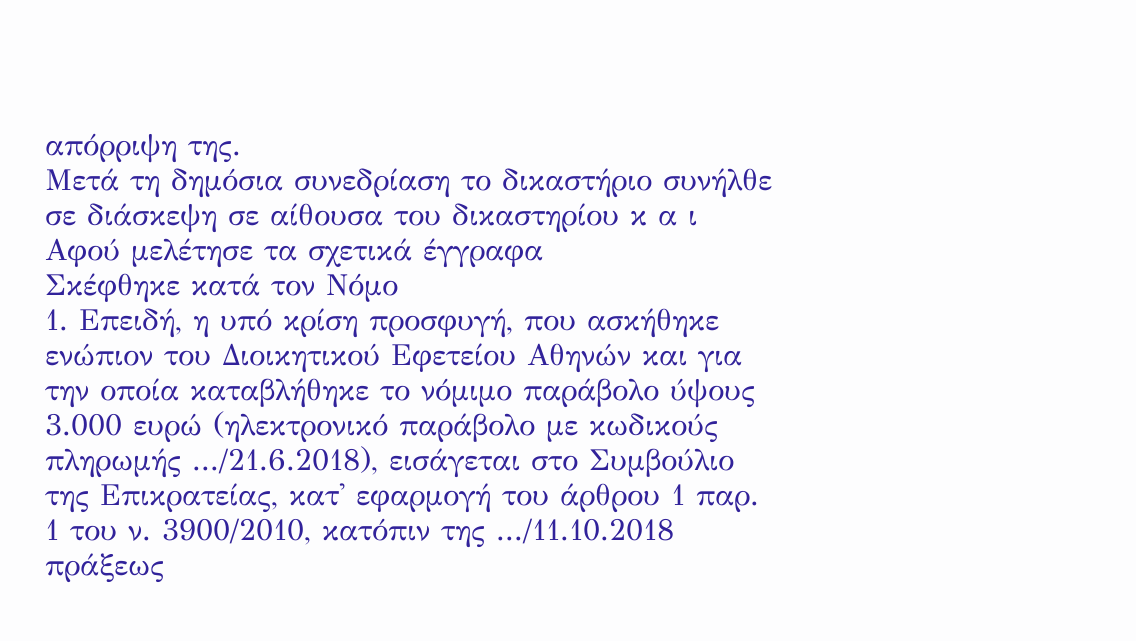απόρριψη της.
Μετά τη δημόσια συνεδρίαση το δικαστήριο συνήλθε σε διάσκεψη σε αίθουσα του δικαστηρίου κ α ι
Αφού μελέτησε τα σχετικά έγγραφα
Σκέφθηκε κατά τον Νόμο
1. Επειδή, η υπό κρίση προσφυγή, που ασκήθηκε ενώπιον του Διοικητικού Εφετείου Αθηνών και για την οποία καταβλήθηκε το νόμιμο παράβολο ύψους 3.000 ευρώ (ηλεκτρονικό παράβολο με κωδικούς πληρωμής .../21.6.2018), εισάγεται στο Συμβούλιο της Επικρατείας, κατ' εφαρμογή του άρθρου 1 παρ. 1 του ν. 3900/2010, κατόπιν της .../11.10.2018 πράξεως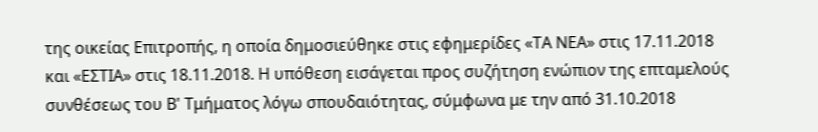της οικείας Επιτροπής, η οποία δημοσιεύθηκε στις εφημερίδες «ΤΑ ΝΕΑ» στις 17.11.2018 και «ΕΣΤΙΑ» στις 18.11.2018. Η υπόθεση εισάγεται προς συζήτηση ενώπιον της επταμελούς συνθέσεως του Β' Τμήματος λόγω σπουδαιότητας, σύμφωνα με την από 31.10.2018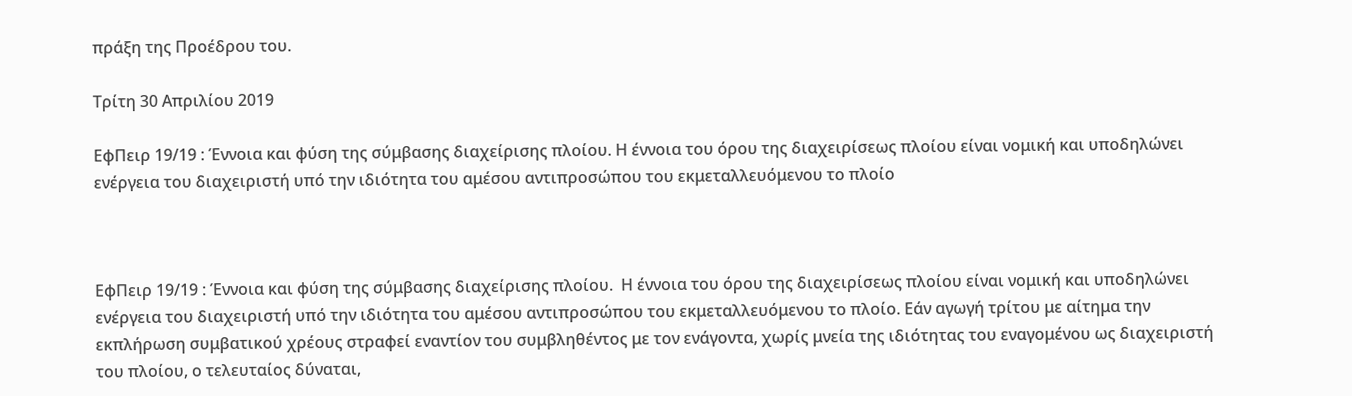πράξη της Προέδρου του.

Τρίτη 30 Απριλίου 2019

ΕφΠειρ 19/19 : Έννοια και φύση της σύμβασης διαχείρισης πλοίου. Η έννοια του όρου της διαχειρίσεως πλοίου είναι νομική και υποδηλώνει ενέργεια του διαχειριστή υπό την ιδιότητα του αμέσου αντιπροσώπου του εκμεταλλευόμενου το πλοίο



ΕφΠειρ 19/19 : Έννοια και φύση της σύμβασης διαχείρισης πλοίου.  Η έννοια του όρου της διαχειρίσεως πλοίου είναι νομική και υποδηλώνει ενέργεια του διαχειριστή υπό την ιδιότητα του αμέσου αντιπροσώπου του εκμεταλλευόμενου το πλοίο. Εάν αγωγή τρίτου με αίτημα την εκπλήρωση συμβατικού χρέους στραφεί εναντίον του συμβληθέντος με τον ενάγοντα, χωρίς μνεία της ιδιότητας του εναγομένου ως διαχειριστή του πλοίου, ο τελευταίος δύναται,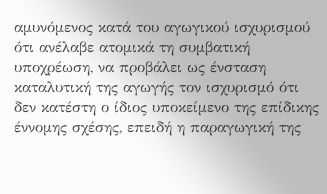αμυνόμενος κατά του αγωγικού ισχυρισμού ότι ανέλαβε ατομικά τη συμβατική υποχρέωση, να προβάλει ως ένσταση καταλυτική της αγωγής τον ισχυρισμό ότι δεν κατέστη ο ίδιος υποκείμενο της επίδικης έννομης σχέσης, επειδή η παραγωγική της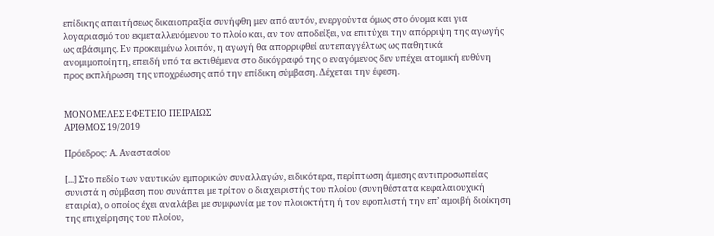επίδικης απαιτήσεως δικαιοπραξία συνήφθη μεν από αυτόν, ενεργούντα όμως στο όνομα και για λογαριασμό του εκμεταλλευόμενου το πλοίο και, αν τον αποδείξει, να επιτύχει την απόρριψη της αγωγής ως αβάσιμης. Εν προκειμένω λοιπόν, η αγωγή θα απορριφθεί αυτεπαγγέλτως ως παθητικά ανομιμοποίητη, επειδή υπό τα εκτιθέμενα στο δικόγραφό της ο εναγόμενος δεν υπέχει ατομική ευθύνη προς εκπλήρωση της υποχρέωσης από την επίδικη σύμβαση. Δέχεται την έφεση.


ΜΟΝΟΜΕΛΕΣ ΕΦΕΤΕΙΟ ΠΕΙΡΑΙΩΣ
ΑΡΙΘΜΟΣ 19/2019

Πρόεδρος: Α. Αναστασίου

[...] Στο πεδίο των ναυτικών εμπορικών συναλλαγών, ειδικότερα, περίπτωση άμεσης αντιπροσωπείας συνιστά η σύμβαση που συνάπτει με τρίτον ο διαχειριστής του πλοίου (συνηθέστατα κεφαλαιουχική εταιρία), ο οποίος έχει αναλάβει με συμφωνία με τον πλοιοκτήτη ή τον εφοπλιστή την επ’ αμοιβή διοίκηση της επιχείρησης του πλοίου,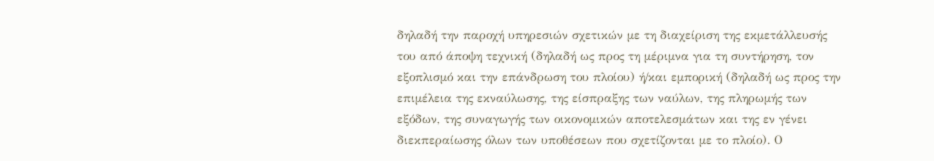δηλαδή την παροχή υπηρεσιών σχετικών με τη διαχείριση της εκμετάλλευσής του από άποψη τεχνική (δηλαδή ως προς τη μέριμνα για τη συντήρηση, τον εξοπλισμό και την επάνδρωση του πλοίου) ή/και εμπορική (δηλαδή ως προς την επιμέλεια της εκναύλωσης, της είσπραξης των ναύλων, της πληρωμής των εξόδων, της συναγωγής των οικονομικών αποτελεσμάτων και της εν γένει διεκπεραίωσης όλων των υποθέσεων που σχετίζονται με το πλοίο). Ο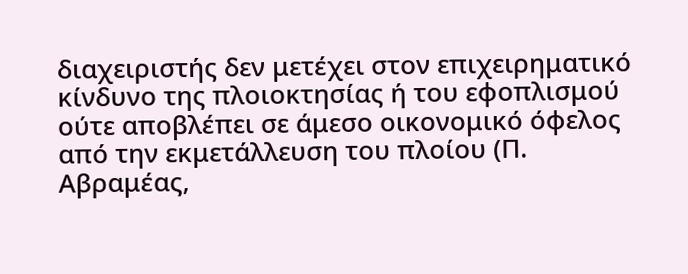διαχειριστής δεν μετέχει στον επιχειρηματικό κίνδυνο της πλοιοκτησίας ή του εφοπλισμού ούτε αποβλέπει σε άμεσο οικονομικό όφελος από την εκμετάλλευση του πλοίου (Π. Αβραμέας,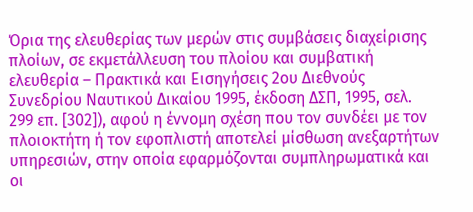Όρια της ελευθερίας των μερών στις συμβάσεις διαχείρισης πλοίων, σε εκμετάλλευση του πλοίου και συμβατική ελευθερία – Πρακτικά και Εισηγήσεις 2ου Διεθνούς Συνεδρίου Ναυτικού Δικαίου 1995, έκδοση ΔΣΠ, 1995, σελ. 299 επ. [302]), αφού η έννομη σχέση που τον συνδέει με τον πλοιοκτήτη ή τον εφοπλιστή αποτελεί μίσθωση ανεξαρτήτων υπηρεσιών, στην οποία εφαρμόζονται συμπληρωματικά και οι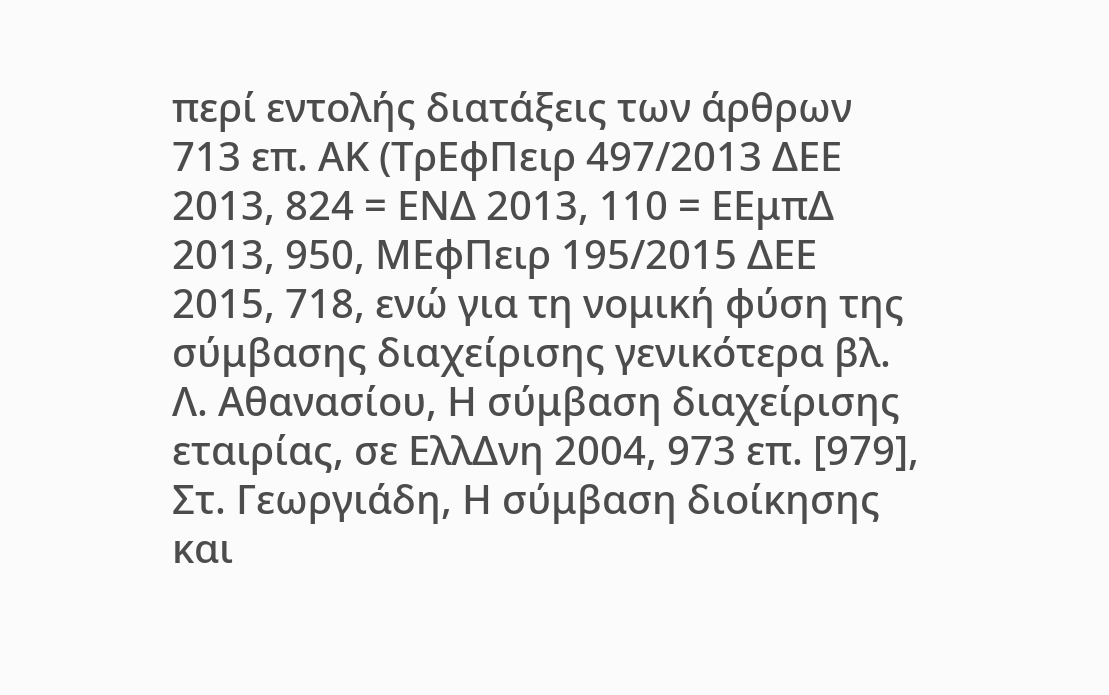περί εντολής διατάξεις των άρθρων 713 επ. ΑΚ (ΤρΕφΠειρ 497/2013 ΔΕΕ 2013, 824 = ΕΝΔ 2013, 110 = ΕΕμπΔ 2013, 950, ΜΕφΠειρ 195/2015 ΔΕΕ 2015, 718, ενώ για τη νομική φύση της σύμβασης διαχείρισης γενικότερα βλ. Λ. Αθανασίου, Η σύμβαση διαχείρισης εταιρίας, σε ΕλλΔνη 2004, 973 επ. [979], Στ. Γεωργιάδη, Η σύμβαση διοίκησης και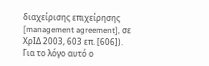διαχείρισης επιχείρησης [management agreement], σε ΧρΙΔ 2003, 603 επ. [606]). Για το λόγο αυτό ο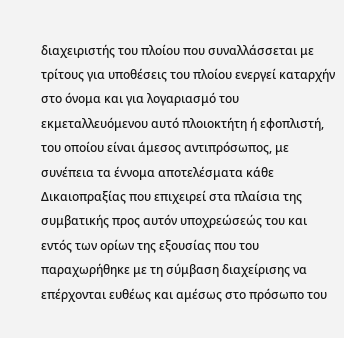διαχειριστής του πλοίου που συναλλάσσεται με τρίτους για υποθέσεις του πλοίου ενεργεί καταρχήν στο όνομα και για λογαριασμό του εκμεταλλευόμενου αυτό πλοιοκτήτη ή εφοπλιστή, του οποίου είναι άμεσος αντιπρόσωπος, με συνέπεια τα έννομα αποτελέσματα κάθε Δικαιοπραξίας που επιχειρεί στα πλαίσια της συμβατικής προς αυτόν υποχρεώσεώς του και εντός των ορίων της εξουσίας που του παραχωρήθηκε με τη σύμβαση διαχείρισης να επέρχονται ευθέως και αμέσως στο πρόσωπο του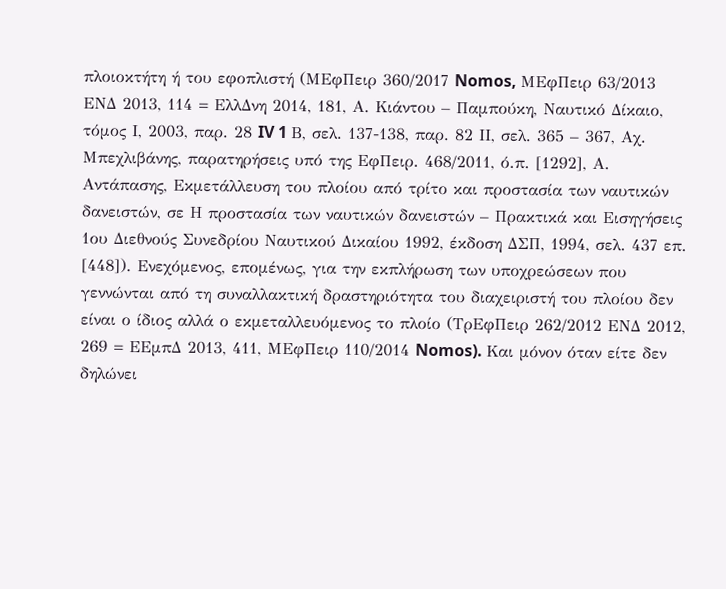πλοιοκτήτη ή του εφοπλιστή (ΜΕφΠειρ 360/2017 Nomos, ΜΕφΠειρ 63/2013 ΕΝΔ 2013, 114 = ΕλλΔνη 2014, 181, Α. Κιάντου – Παμπούκη, Ναυτικό Δίκαιο, τόμος Ι, 2003, παρ. 28 IV 1 Β, σελ. 137-138, παρ. 82 ΙΙ, σελ. 365 – 367, Αχ. Μπεχλιβάνης, παρατηρήσεις υπό της ΕφΠειρ. 468/2011, ό.π. [1292], Α. Αντάπασης, Εκμετάλλευση του πλοίου από τρίτο και προστασία των ναυτικών δανειστών, σε Η προστασία των ναυτικών δανειστών – Πρακτικά και Εισηγήσεις 1ου Διεθνούς Συνεδρίου Ναυτικού Δικαίου 1992, έκδοση ΔΣΠ, 1994, σελ. 437 επ. [448]). Ενεχόμενος, επομένως, για την εκπλήρωση των υποχρεώσεων που γεννώνται από τη συναλλακτική δραστηριότητα του διαχειριστή του πλοίου δεν είναι ο ίδιος αλλά ο εκμεταλλευόμενος το πλοίο (ΤρΕφΠειρ 262/2012 ΕΝΔ 2012, 269 = ΕΕμπΔ 2013, 411, ΜΕφΠειρ 110/2014 Nomos). Και μόνον όταν είτε δεν δηλώνει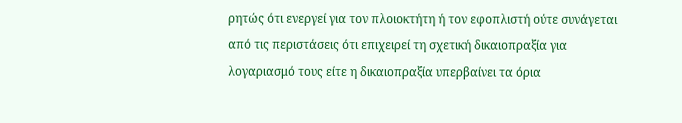ρητώς ότι ενεργεί για τον πλοιοκτήτη ή τον εφοπλιστή ούτε συνάγεται από τις περιστάσεις ότι επιχειρεί τη σχετική δικαιοπραξία για λογαριασμό τους είτε η δικαιοπραξία υπερβαίνει τα όρια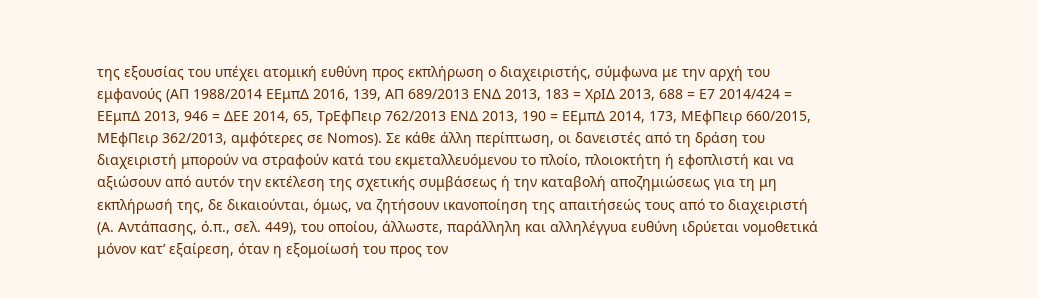της εξουσίας του υπέχει ατομική ευθύνη προς εκπλήρωση ο διαχειριστής, σύμφωνα με την αρχή του εμφανούς (ΑΠ 1988/2014 ΕΕμπΔ 2016, 139, ΑΠ 689/2013 ΕΝΔ 2013, 183 = ΧρΙΔ 2013, 688 = Ε7 2014/424 = ΕΕμπΔ 2013, 946 = ΔΕΕ 2014, 65, ΤρΕφΠειρ 762/2013 ΕΝΔ 2013, 190 = ΕΕμπΔ 2014, 173, ΜΕφΠειρ 660/2015, ΜΕφΠειρ 362/2013, αμφότερες σε Nomos). Σε κάθε άλλη περίπτωση, οι δανειστές από τη δράση του διαχειριστή μπορούν να στραφούν κατά του εκμεταλλευόμενου το πλοίο, πλοιοκτήτη ή εφοπλιστή και να αξιώσουν από αυτόν την εκτέλεση της σχετικής συμβάσεως ή την καταβολή αποζημιώσεως για τη μη εκπλήρωσή της, δε δικαιούνται, όμως, να ζητήσουν ικανοποίηση της απαιτήσεώς τους από το διαχειριστή (Α. Αντάπασης, ό.π., σελ. 449), του οποίου, άλλωστε, παράλληλη και αλληλέγγυα ευθύνη ιδρύεται νομοθετικά μόνον κατ’ εξαίρεση, όταν η εξομοίωσή του προς τον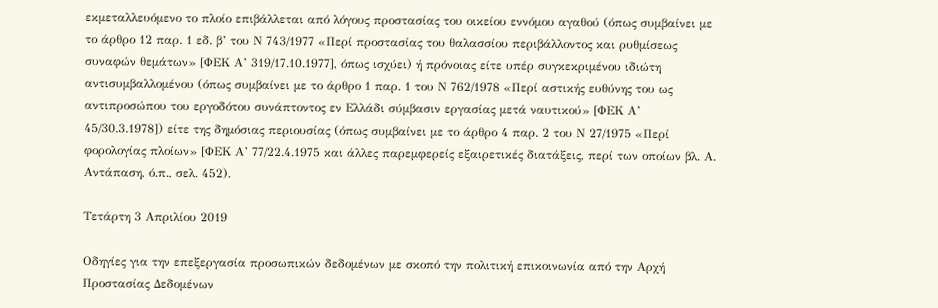εκμεταλλευόμενο το πλοίο επιβάλλεται από λόγους προστασίας του οικείου εννόμου αγαθού (όπως συμβαίνει με το άρθρο 12 παρ. 1 εδ. β’ του Ν 743/1977 «Περί προστασίας του θαλασσίου περιβάλλοντος και ρυθμίσεως συναφών θεμάτων» [ΦΕΚ Α’ 319/17.10.1977], όπως ισχύει) ή πρόνοιας είτε υπέρ συγκεκριμένου ιδιώτη αντισυμβαλλομένου (όπως συμβαίνει με το άρθρο 1 παρ. 1 του Ν 762/1978 «Περί αστικής ευθύνης του ως αντιπροσώπου του εργοδότου συνάπτοντος εν Ελλάδι σύμβασιν εργασίας μετά ναυτικού» [ΦΕΚ Α’ 45/30.3.1978]) είτε της δημόσιας περιουσίας (όπως συμβαίνει με το άρθρο 4 παρ. 2 του Ν 27/1975 «Περί φορολογίας πλοίων» [ΦΕΚ Α’ 77/22.4.1975 και άλλες παρεμφερείς εξαιρετικές διατάξεις, περί των οποίων βλ. Α. Αντάπαση, ό.π., σελ. 452).

Τετάρτη 3 Απριλίου 2019

Οδηγίες για την επεξεργασία προσωπικών δεδομένων με σκοπό την πολιτική επικοινωνία από την Αρχή Προστασίας Δεδομένων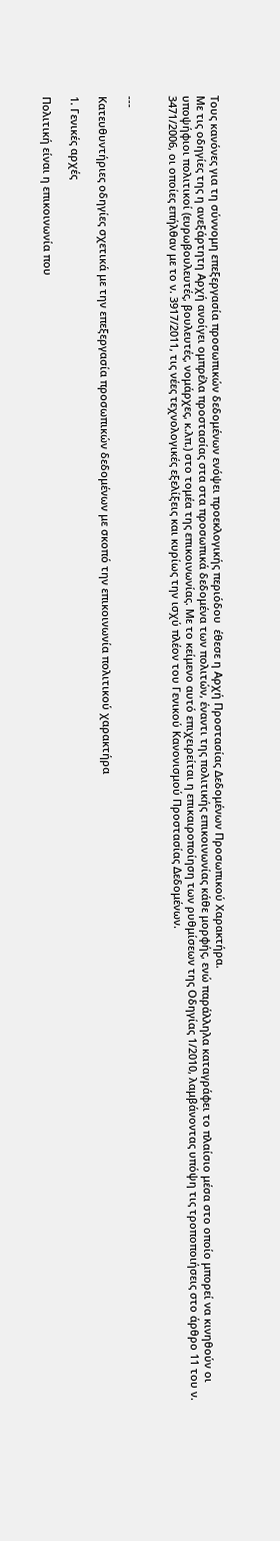Τους κανόνες για τη σύννομη επεξεργασία προσωπικών δεδομένων ενόψει προεκλογικής περιόδου  έθεσε η Αρχή Προστασίας Δεδομένων Προσωπικού Χαρακτήρα.
Με τις οδηγίες της η ανεξάρτητη Αρχή ανοίγει ομπρέλα προστασίας στα στα προσωπικά δεδομένα των πολιτών, έναντι της πολιτικής επικοινωνίας κάθε μορφής, ενώ παράλληλα καταγράφει το πλαίσιο μέσα στο οποίο μπορεί να κινηθούν οι υποψήφιοι πολιτικοί (ευρωβουλευτές, βουλευτές, νομάρχες, κ.λπ.) στο τομέα της επικοινωνίας. Με το κείμενο αυτό επιχειρείται η επικαιροποίηση των ρυθμίσεων της Οδηγίας 1/2010, λαμβάνοντας υπόψη τις τροποποιήσεις στο άρθρο 11 του ν. 3471/2006, οι οποίες επήλθαν με το ν. 3917/2011, τις νέες τεχνολογικές εξελίξεις και κυρίως την ισχύ πλέον του Γενικού Κανονισμού Προστασίας Δεδομένων.


---

Κατευθυντήριες οδηγίες σχετικά με την επεξεργασία προσωπικών δεδομένων με σκοπό την επικοινωνία πολιτικού χαρακτήρα

1. Γενικές αρχές

Πολιτική είναι η επικοινωνία που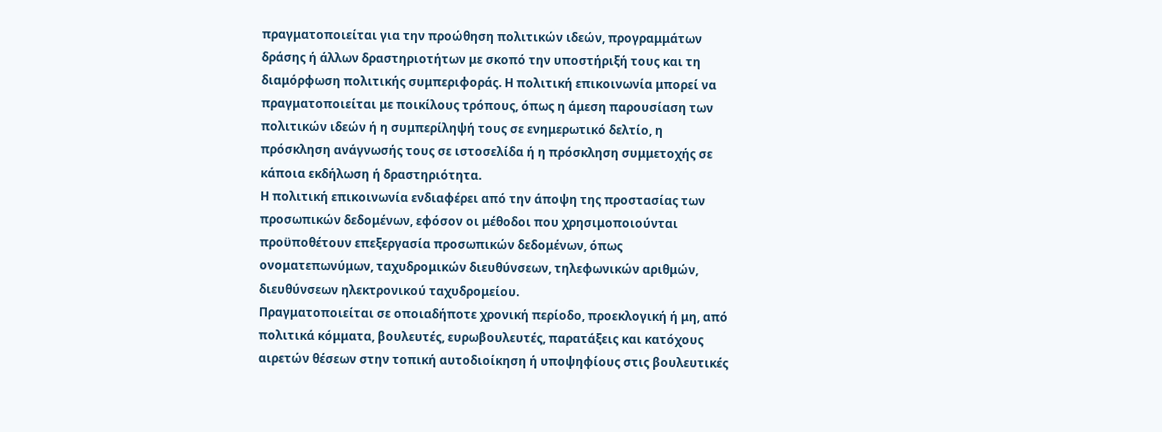πραγματοποιείται για την προώθηση πολιτικών ιδεών, προγραμμάτων δράσης ή άλλων δραστηριοτήτων με σκοπό την υποστήριξή τους και τη διαμόρφωση πολιτικής συμπεριφοράς. Η πολιτική επικοινωνία μπορεί να πραγματοποιείται με ποικίλους τρόπους, όπως η άμεση παρουσίαση των πολιτικών ιδεών ή η συμπερίληψή τους σε ενημερωτικό δελτίο, η πρόσκληση ανάγνωσής τους σε ιστοσελίδα ή η πρόσκληση συμμετοχής σε κάποια εκδήλωση ή δραστηριότητα.
Η πολιτική επικοινωνία ενδιαφέρει από την άποψη της προστασίας των προσωπικών δεδομένων, εφόσον οι μέθοδοι που χρησιμοποιούνται προϋποθέτουν επεξεργασία προσωπικών δεδομένων, όπως ονοματεπωνύμων, ταχυδρομικών διευθύνσεων, τηλεφωνικών αριθμών, διευθύνσεων ηλεκτρονικού ταχυδρομείου.
Πραγματοποιείται σε οποιαδήποτε χρονική περίοδο, προεκλογική ή μη, από πολιτικά κόμματα, βουλευτές, ευρωβουλευτές, παρατάξεις και κατόχους αιρετών θέσεων στην τοπική αυτοδιοίκηση ή υποψηφίους στις βουλευτικές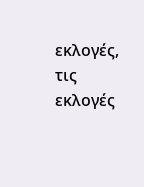εκλογές, τις εκλογές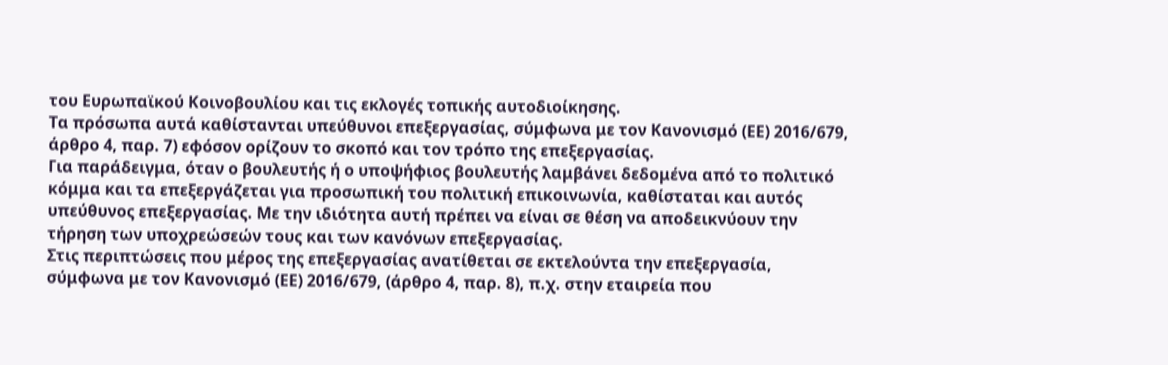του Ευρωπαϊκού Κοινοβουλίου και τις εκλογές τοπικής αυτοδιοίκησης.
Τα πρόσωπα αυτά καθίστανται υπεύθυνοι επεξεργασίας, σύμφωνα με τον Κανονισμό (ΕΕ) 2016/679, άρθρο 4, παρ. 7) εφόσον ορίζουν το σκοπό και τον τρόπο της επεξεργασίας.
Για παράδειγμα, όταν ο βουλευτής ή ο υποψήφιος βουλευτής λαμβάνει δεδομένα από το πολιτικό κόμμα και τα επεξεργάζεται για προσωπική του πολιτική επικοινωνία, καθίσταται και αυτός υπεύθυνος επεξεργασίας. Με την ιδιότητα αυτή πρέπει να είναι σε θέση να αποδεικνύουν την τήρηση των υποχρεώσεών τους και των κανόνων επεξεργασίας.
Στις περιπτώσεις που μέρος της επεξεργασίας ανατίθεται σε εκτελούντα την επεξεργασία, σύμφωνα με τον Κανονισμό (ΕΕ) 2016/679, (άρθρο 4, παρ. 8), π.χ. στην εταιρεία που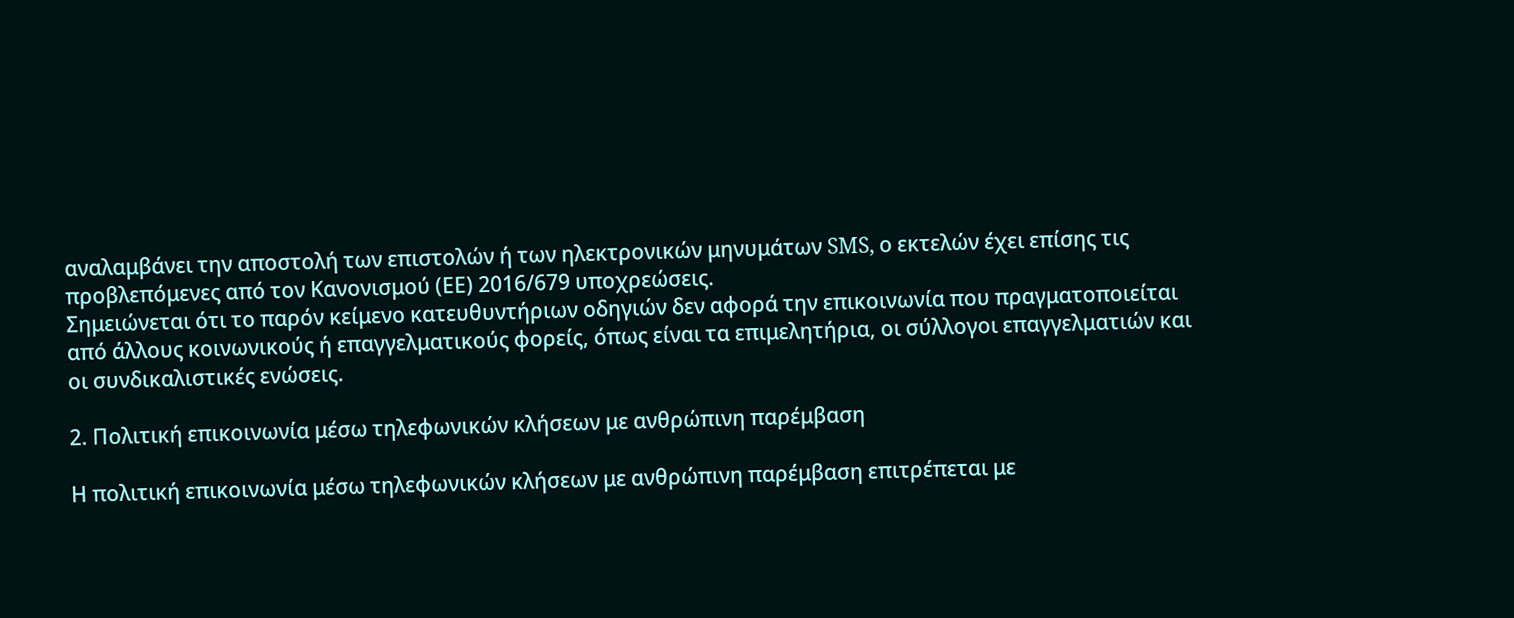αναλαμβάνει την αποστολή των επιστολών ή των ηλεκτρονικών μηνυμάτων SMS, ο εκτελών έχει επίσης τις προβλεπόμενες από τον Κανονισμού (ΕΕ) 2016/679 υποχρεώσεις.
Σημειώνεται ότι το παρόν κείμενο κατευθυντήριων οδηγιών δεν αφορά την επικοινωνία που πραγματοποιείται από άλλους κοινωνικούς ή επαγγελματικούς φορείς, όπως είναι τα επιμελητήρια, οι σύλλογοι επαγγελματιών και οι συνδικαλιστικές ενώσεις.

2. Πολιτική επικοινωνία μέσω τηλεφωνικών κλήσεων με ανθρώπινη παρέμβαση

Η πολιτική επικοινωνία μέσω τηλεφωνικών κλήσεων με ανθρώπινη παρέμβαση επιτρέπεται με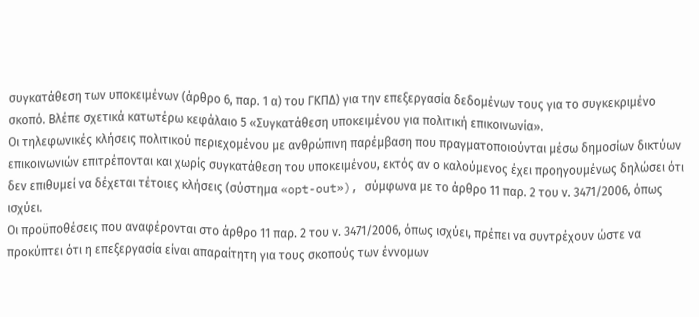συγκατάθεση των υποκειμένων (άρθρο 6, παρ. 1 α) του ΓΚΠΔ) για την επεξεργασία δεδομένων τους για το συγκεκριμένο σκοπό. Βλέπε σχετικά κατωτέρω κεφάλαιο 5 «Συγκατάθεση υποκειμένου για πολιτική επικοινωνία».
Οι τηλεφωνικές κλήσεις πολιτικού περιεχομένου με ανθρώπινη παρέμβαση που πραγματοποιούνται μέσω δημοσίων δικτύων επικοινωνιών επιτρέπονται και χωρίς συγκατάθεση του υποκειμένου, εκτός αν ο καλούμενος έχει προηγουμένως δηλώσει ότι δεν επιθυμεί να δέχεται τέτοιες κλήσεις (σύστημα «opt-out»), σύμφωνα με το άρθρο 11 παρ. 2 του ν. 3471/2006, όπως ισχύει.
Οι προϋποθέσεις που αναφέρονται στο άρθρο 11 παρ. 2 του ν. 3471/2006, όπως ισχύει, πρέπει να συντρέχουν ώστε να προκύπτει ότι η επεξεργασία είναι απαραίτητη για τους σκοπούς των έννομων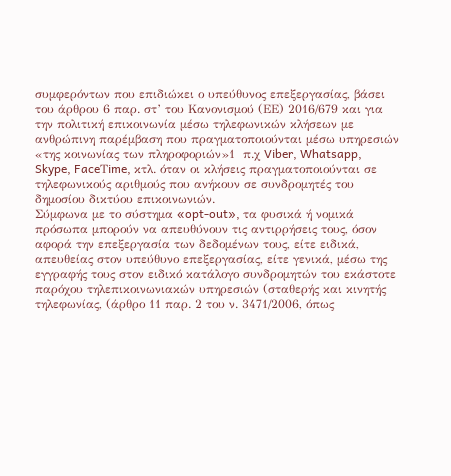συμφερόντων που επιδιώκει ο υπεύθυνος επεξεργασίας, βάσει του άρθρου 6 παρ. στ’ του Κανονισμού (ΕΕ) 2016/679 και για την πολιτική επικοινωνία μέσω τηλεφωνικών κλήσεων με ανθρώπινη παρέμβαση που πραγματοποιούνται μέσω υπηρεσιών «της κοινωνίας των πληροφοριών»1  π.χ Viber, Whatsapp, Skype, FaceΤime, κτλ. όταν οι κλήσεις πραγματοποιούνται σε τηλεφωνικούς αριθμούς που ανήκουν σε συνδρομητές του δημοσίου δικτύου επικοινωνιών.
Σύμφωνα με το σύστημα «opt-out», τα φυσικά ή νομικά πρόσωπα μπορούν να απευθύνουν τις αντιρρήσεις τους, όσον αφορά την επεξεργασία των δεδομένων τους, είτε ειδικά, απευθείας στον υπεύθυνο επεξεργασίας, είτε γενικά, μέσω της εγγραφής τους στον ειδικό κατάλογο συνδρομητών του εκάστοτε παρόχου τηλεπικοινωνιακών υπηρεσιών (σταθερής και κινητής τηλεφωνίας, (άρθρο 11 παρ. 2 του ν. 3471/2006, όπως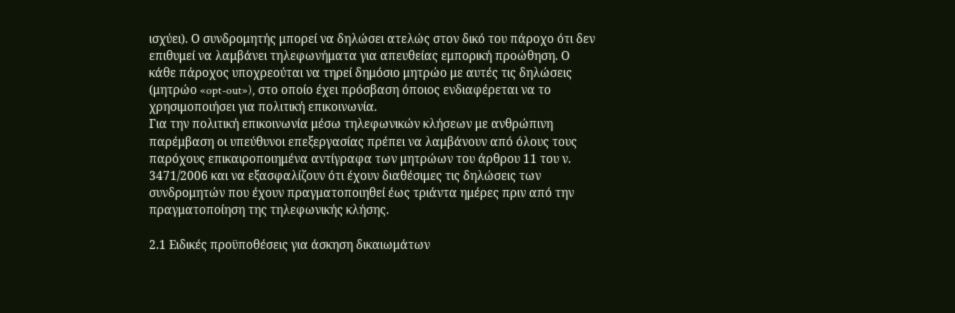ισχύει). Ο συνδρομητής μπορεί να δηλώσει ατελώς στον δικό του πάροχο ότι δεν επιθυμεί να λαμβάνει τηλεφωνήματα για απευθείας εμπορική προώθηση. Ο κάθε πάροχος υποχρεούται να τηρεί δημόσιο μητρώο με αυτές τις δηλώσεις (μητρώο «opt-out»), στο οποίο έχει πρόσβαση όποιος ενδιαφέρεται να το χρησιμοποιήσει για πολιτική επικοινωνία.
Για την πολιτική επικοινωνία μέσω τηλεφωνικών κλήσεων με ανθρώπινη παρέμβαση οι υπεύθυνοι επεξεργασίας πρέπει να λαμβάνουν από όλους τους παρόχους επικαιροποιημένα αντίγραφα των μητρώων του άρθρου 11 του ν. 3471/2006 και να εξασφαλίζουν ότι έχουν διαθέσιμες τις δηλώσεις των συνδρομητών που έχουν πραγματοποιηθεί έως τριάντα ημέρες πριν από την πραγματοποίηση της τηλεφωνικής κλήσης.

2.1 Ειδικές προϋποθέσεις για άσκηση δικαιωμάτων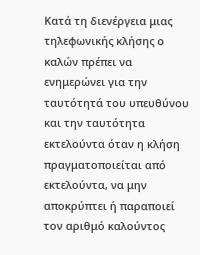Κατά τη διενέργεια μιας τηλεφωνικής κλήσης ο καλών πρέπει να ενημερώνει για την ταυτότητά του υπευθύνου και την ταυτότητα εκτελούντα όταν η κλήση πραγματοποιείται από εκτελούντα, να μην αποκρύπτει ή παραποιεί τον αριθμό καλούντος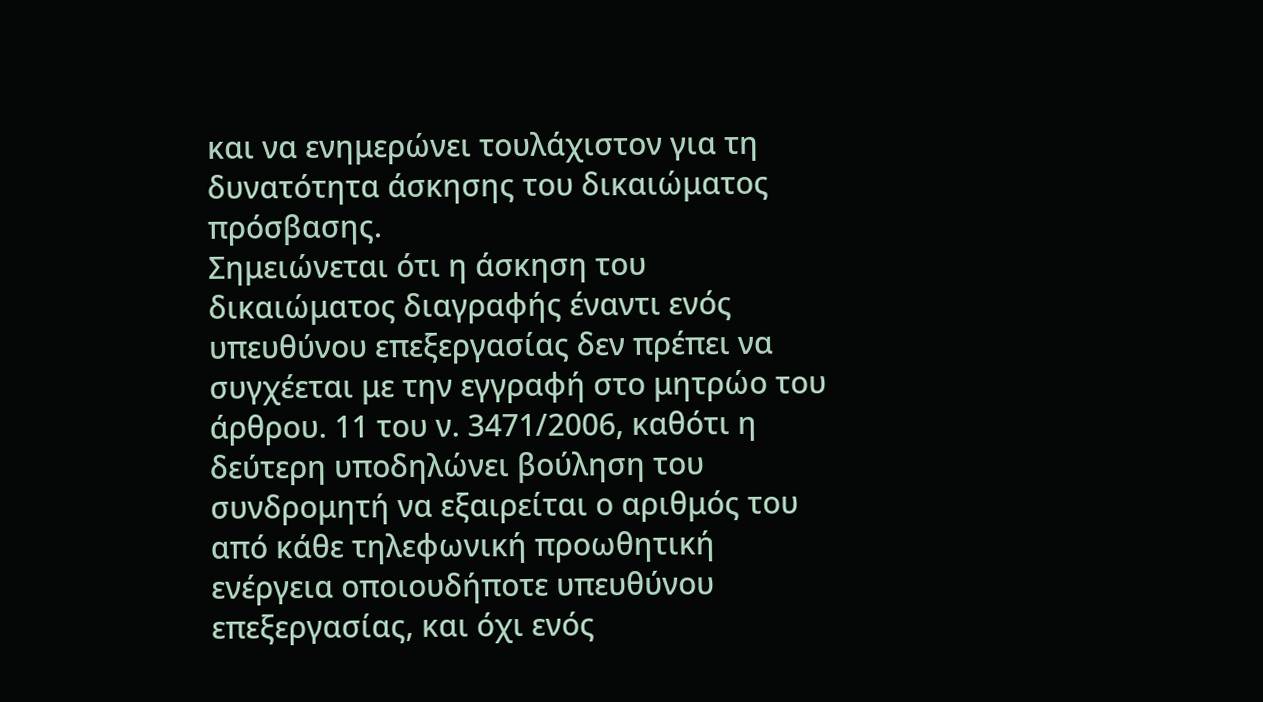και να ενημερώνει τουλάχιστον για τη δυνατότητα άσκησης του δικαιώματος πρόσβασης.
Σημειώνεται ότι η άσκηση του δικαιώματος διαγραφής έναντι ενός υπευθύνου επεξεργασίας δεν πρέπει να συγχέεται με την εγγραφή στο μητρώο του άρθρου. 11 του ν. 3471/2006, καθότι η δεύτερη υποδηλώνει βούληση του συνδρομητή να εξαιρείται ο αριθμός του από κάθε τηλεφωνική προωθητική ενέργεια οποιουδήποτε υπευθύνου επεξεργασίας, και όχι ενός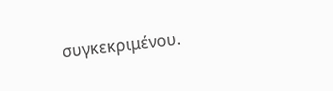συγκεκριμένου.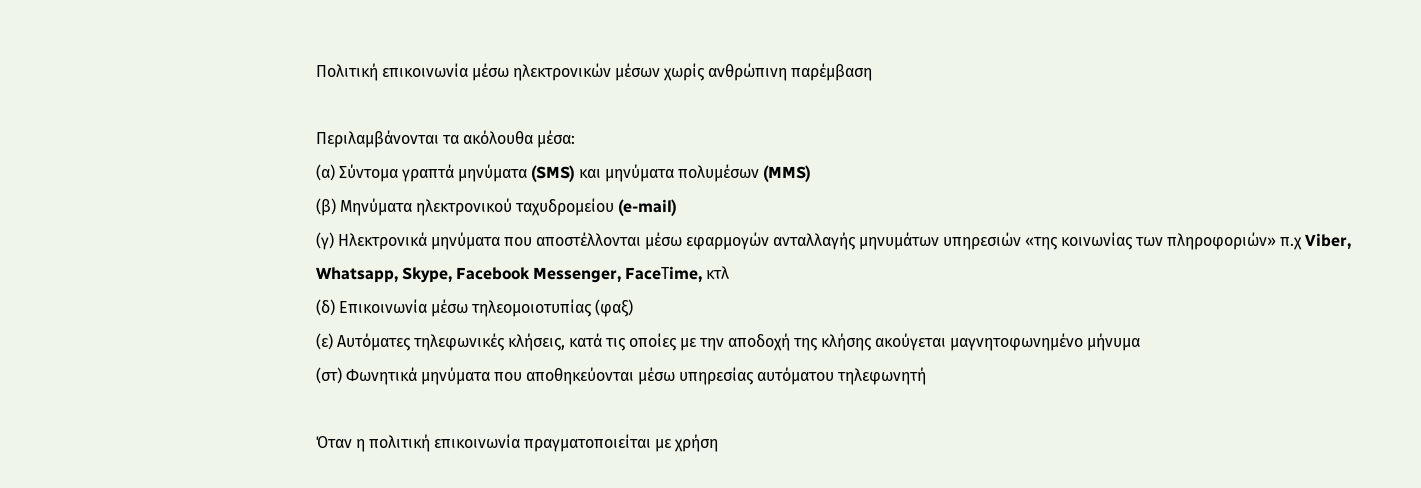Πολιτική επικοινωνία μέσω ηλεκτρονικών μέσων χωρίς ανθρώπινη παρέμβαση

Περιλαμβάνονται τα ακόλουθα μέσα:
(α) Σύντομα γραπτά μηνύματα (SMS) και μηνύματα πολυμέσων (MMS)
(β) Μηνύματα ηλεκτρονικού ταχυδρομείου (e-mail)
(γ) Ηλεκτρονικά μηνύματα που αποστέλλονται μέσω εφαρμογών ανταλλαγής μηνυμάτων υπηρεσιών «της κοινωνίας των πληροφοριών» π.χ Viber, Whatsapp, Skype, Facebook Messenger, FaceΤime, κτλ
(δ) Επικοινωνία μέσω τηλεομοιοτυπίας (φαξ)
(ε) Αυτόματες τηλεφωνικές κλήσεις, κατά τις οποίες με την αποδοχή της κλήσης ακούγεται μαγνητοφωνημένο μήνυμα
(στ) Φωνητικά μηνύματα που αποθηκεύονται μέσω υπηρεσίας αυτόματου τηλεφωνητή

Όταν η πολιτική επικοινωνία πραγματοποιείται με χρήση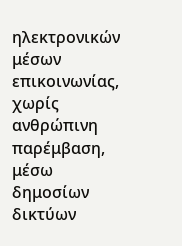ηλεκτρονικών μέσων επικοινωνίας, χωρίς ανθρώπινη παρέμβαση, μέσω δημοσίων δικτύων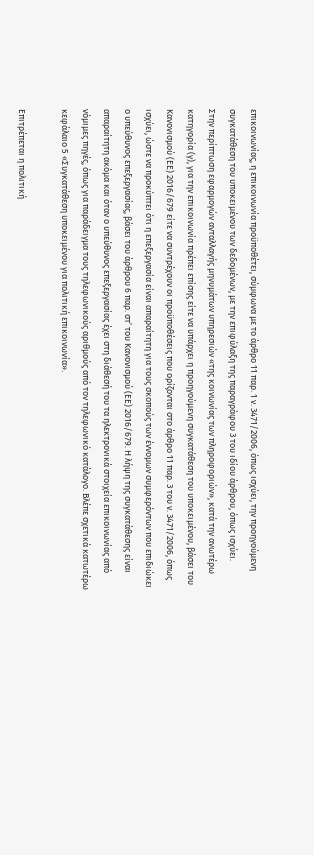επικοινωνίας, η επικοινωνία προϋποθέτει, σύμφωνα με το άρθρο 11 παρ. 1 ν. 3471/2006, όπως ισχύει, την προηγούμενη συγκατάθεση του υποκειμένου των δεδομένων, με την επιφύλαξη της παραγράφου 3 του ιδίου άρθρου, όπως ισχύει.
Στην περίπτωση εφαρμογών ανταλλαγής μηνυμάτων υπηρεσιών «της κοινωνίας των πληροφοριών», κατά την ανωτέρω κατηγορία (γ), για την επικοινωνία πρέπει επίσης είτε να υπάρχει η προηγούμενη συγκατάθεση του υποκειμένου, βάσει του Κανονισμού (ΕΕ) 2016/679 είτε να συντρέχουν οι προϋποθέσεις που ορίζονται στο άρθρο 11 παρ. 3 του ν. 3471/2006, όπως ισχύει, ώστε να προκύπτει ότι η επεξεργασία είναι απαραίτητη για τους σκοπούς των έννομων συμφερόντων που επιδιώκει ο υπεύθυνος επεξεργασίας, βάσει του άρθρου 6 παρ. στ’ του Κανονισμού (ΕΕ) 2016/679. Η λήψη της συγκατάθεσης είναι απαραίτητη ακόμα και όταν ο υπεύθυνος επεξεργασίας έχει στη διάθεσή του τα ηλεκτρονικά στοιχεία επικοινωνίας από νόμιμες πηγές, όπως για παράδειγμα τους τηλεφωνικούς αριθμούς από τον τηλεφωνικό κατάλογο. Βλέπε σχετικά κατωτέρω κεφάλαιο 5 «Συγκατάθεση υποκειμένου για πολιτική επικοινωνία».

Επιτρέπεται η πολιτική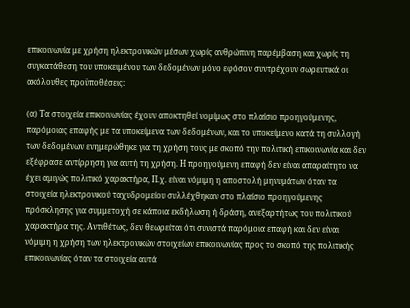επικοινωνία με χρήση ηλεκτρονικών μέσων χωρίς ανθρώπινη παρέμβαση και χωρίς τη συγκατάθεση του υποκειμένου των δεδομένων μόνο εφόσον συντρέχουν σωρευτικά οι ακόλουθες προϋποθέσεις:

(α) Tα στοιχεία επικοινωνίας έχουν αποκτηθεί νομίμως στο πλαίσιο προηγούμενης, παρόμοιας επαφής με τα υποκείμενα των δεδομένων, και το υποκείμενο κατά τη συλλογή των δεδομένων ενημερώθηκε για τη χρήση τους με σκοπό την πολιτική επικοινωνία και δεν εξέφρασε αντίρρηση για αυτή τη χρήση. Η προηγούμενη επαφή δεν είναι απαραίτητο να έχει αμιγώς πολιτικό χαρακτήρα, Π.χ. είναι νόμιμη η αποστολή μηνυμάτων όταν τα στοιχεία ηλεκτρονικού ταχυδρομείου συλλέχθηκαν στο πλαίσιο προηγούμενης πρόσκλησης για συμμετοχή σε κάποια εκδήλωση ή δράση, ανεξαρτήτως του πολιτικού χαρακτήρα της. Αντιθέτως, δεν θεωρείται ότι συνιστά παρόμοια επαφή και δεν είναι νόμιμη η χρήση των ηλεκτρονικών στοιχείων επικοινωνίας προς το σκοπό της πολιτικής επικοινωνίας όταν τα στοιχεία αυτά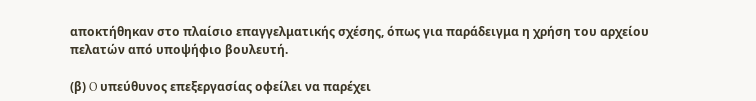αποκτήθηκαν στο πλαίσιο επαγγελματικής σχέσης, όπως για παράδειγμα η χρήση του αρχείου πελατών από υποψήφιο βουλευτή.

(β) O υπεύθυνος επεξεργασίας οφείλει να παρέχει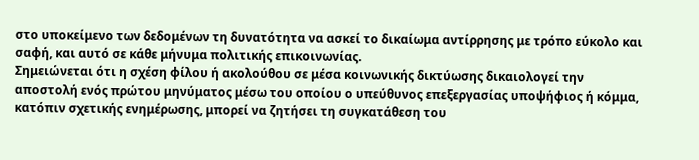στο υποκείμενο των δεδομένων τη δυνατότητα να ασκεί το δικαίωμα αντίρρησης με τρόπο εύκολο και σαφή, και αυτό σε κάθε μήνυμα πολιτικής επικοινωνίας.
Σημειώνεται ότι η σχέση φίλου ή ακολούθου σε μέσα κοινωνικής δικτύωσης δικαιολογεί την αποστολή ενός πρώτου μηνύματος μέσω του οποίου ο υπεύθυνος επεξεργασίας υποψήφιος ή κόμμα, κατόπιν σχετικής ενημέρωσης, μπορεί να ζητήσει τη συγκατάθεση του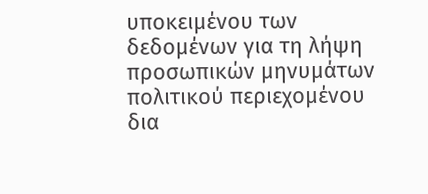υποκειμένου των δεδομένων για τη λήψη προσωπικών μηνυμάτων πολιτικού περιεχομένου δια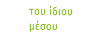του ίδιου μέσου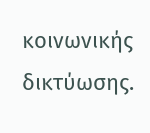κοινωνικής δικτύωσης.